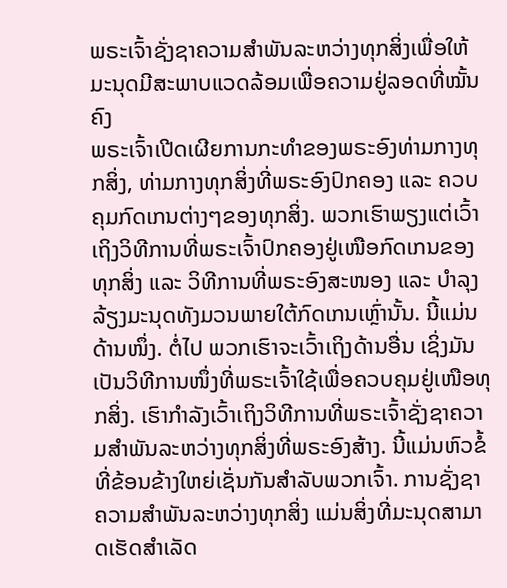ພຣະເຈົ້າຊັ່ງຊາຄວາມສຳພັນລະຫວ່າງທຸກສິ່ງເພື່ອໃຫ້ມະນຸດມີສະພາບແວດລ້ອມເພື່ອຄວາມຢູ່ລອດທີ່ໝັ້ນຄົງ
ພຣະເຈົ້າເປີດເຜີຍການກະທຳຂອງພຣະອົງທ່າມກາງທຸກສິ່ງ, ທ່າມກາງທຸກສິ່ງທີ່ພຣະອົງປົກຄອງ ແລະ ຄວບຄຸມກົດເກນຕ່າງໆຂອງທຸກສິ່ງ. ພວກເຮົາພຽງແຕ່ເວົ້າເຖິງວິທີການທີ່ພຣະເຈົ້າປົກຄອງຢູ່ເໜືອກົດເກນຂອງທຸກສິ່ງ ແລະ ວິທີການທີ່ພຣະອົງສະໜອງ ແລະ ບຳລຸງລ້ຽງມະນຸດທັງມວນພາຍໃຕ້ກົດເກນເຫຼົ່ານັ້ນ. ນີ້ແມ່ນດ້ານໜຶ່ງ. ຕໍ່ໄປ ພວກເຮົາຈະເວົ້າເຖິງດ້ານອື່ນ ເຊິ່ງມັນເປັນວິທີການໜຶ່ງທີ່ພຣະເຈົ້າໃຊ້ເພື່ອຄວບຄຸມຢູ່ເໜືອທຸກສິ່ງ. ເຮົາກຳລັງເວົ້າເຖິງວິທີການທີ່ພຣະເຈົ້າຊັ່ງຊາຄວາມສຳພັນລະຫວ່າງທຸກສິ່ງທີ່ພຣະອົງສ້າງ. ນີ້ແມ່ນຫົວຂໍ້ທີ່ຂ້ອນຂ້າງໃຫຍ່ເຊັ່ນກັນສຳລັບພວກເຈົ້າ. ການຊັ່ງຊາຄວາມສຳພັນລະຫວ່າງທຸກສິ່ງ ແມ່ນສິ່ງທີ່ມະນຸດສາມາດເຮັດສຳເລັດ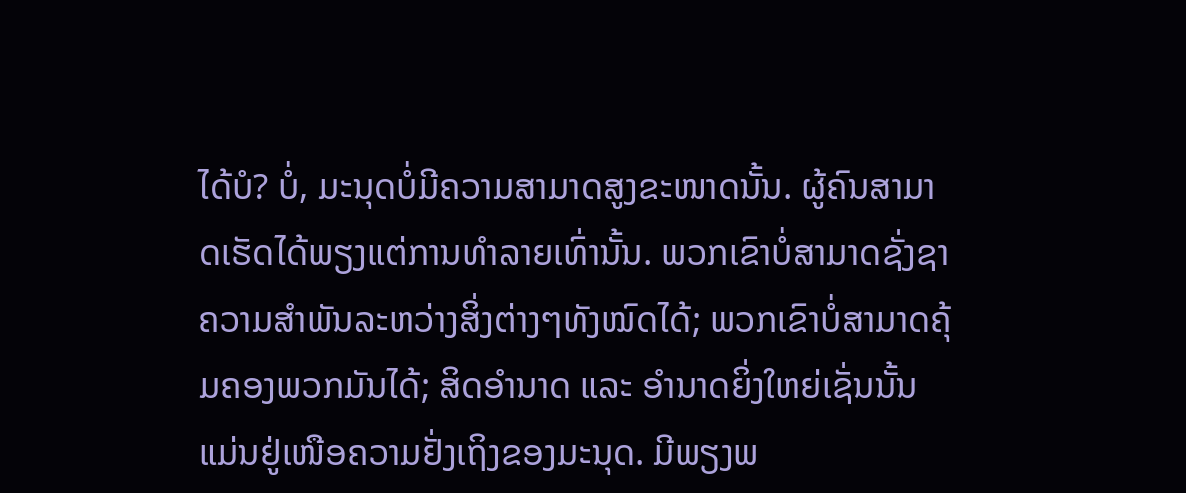ໄດ້ບໍ? ບໍ່, ມະນຸດບໍ່ມີຄວາມສາມາດສູງຂະໜາດນັ້ນ. ຜູ້ຄົນສາມາດເຮັດໄດ້ພຽງແຕ່ການທຳລາຍເທົ່ານັ້ນ. ພວກເຂົາບໍ່ສາມາດຊັ່ງຊາຄວາມສຳພັນລະຫວ່າງສິ່ງຕ່າງໆທັງໝົດໄດ້; ພວກເຂົາບໍ່ສາມາດຄຸ້ມຄອງພວກມັນໄດ້; ສິດອຳນາດ ແລະ ອຳນາດຍິ່ງໃຫຍ່ເຊັ່ນນັ້ນແມ່ນຢູ່ເໜືອຄວາມຢັ່ງເຖິງຂອງມະນຸດ. ມີພຽງພ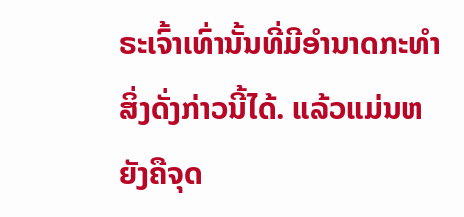ຣະເຈົ້າເທົ່ານັ້ນທີ່ມີອຳນາດກະທໍາສິ່ງດັ່ງກ່າວນີ້ໄດ້. ແລ້ວແມ່ນຫຍັງຄືຈຸດ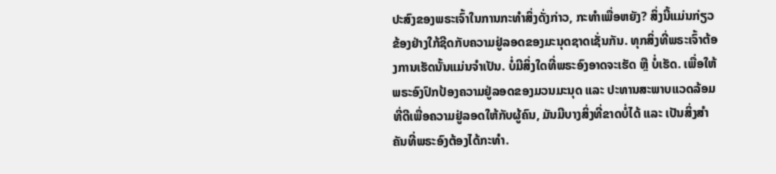ປະສົງຂອງພຣະເຈົ້າໃນການກະທໍາສິ່ງດັ່ງກ່າວ, ກະທໍາເພື່ອຫຍັງ? ສິ່ງນີ້ແມ່ນກ່ຽວຂ້ອງຢ່າງໃກ້ຊີດກັບຄວາມຢູ່ລອດຂອງມະນຸດຊາດເຊັ່ນກັນ. ທຸກສິ່ງທີ່ພຣະເຈົ້າຕ້ອງການເຮັດນັ້ນແມ່ນຈຳເປັນ. ບໍ່ມີສິ່ງໃດທີ່ພຣະອົງອາດຈະເຮັດ ຫຼື ບໍ່ເຮັດ. ເພື່ອໃຫ້ພຣະອົງປົກປ້ອງຄວາມຢູ່ລອດຂອງມວນມະນຸດ ແລະ ປະທານສະພາບແວດລ້ອມທີ່ດີເພື່ອຄວາມຢູ່ລອດໃຫ້ກັບຜູ້ຄົນ, ມັນມີບາງສິ່ງທີ່ຂາດບໍ່ໄດ້ ແລະ ເປັນສິ່ງສຳຄັນທີ່ພຣະອົງຕ້ອງໄດ້ກະທໍາ.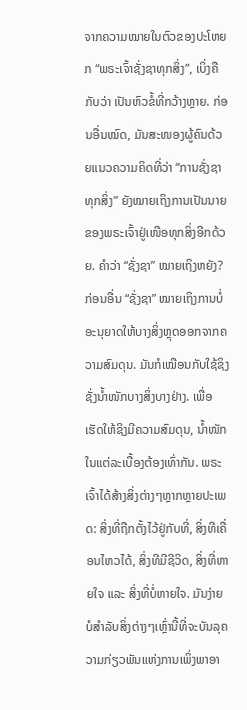ຈາກຄວາມໝາຍໃນຕົວຂອງປະໂຫຍກ “ພຣະເຈົ້າຊັ່ງຊາທຸກສິ່ງ”, ເບິ່ງຄືກັບວ່າ ເປັນຫົວຂໍ້ທີ່ກວ້າງຫຼາຍ. ກ່ອນອື່ນໝົດ, ມັນສະໜອງຜູ້ຄົນດ້ວຍແນວຄວາມຄິດທີ່ວ່າ “ການຊັ່ງຊາທຸກສິ່ງ” ຍັງໝາຍເຖິງການເປັນນາຍຂອງພຣະເຈົ້າຢູ່ເໜືອທຸກສິ່ງອີກດ້ວຍ. ຄຳວ່າ “ຊັ່ງຊາ” ໝາຍເຖິງຫຍັງ? ກ່ອນອື່ນ “ຊັ່ງຊາ” ໝາຍເຖິງການບໍ່ອະນຸຍາດໃຫ້ບາງສິ່ງຫຼຸດອອກຈາກຄວາມສົມດຸນ. ມັນກໍເໝືອນກັບໃຊ້ຊິງຊັ່ງນ້ຳໜັກບາງສິ່ງບາງຢ່າງ. ເພື່ອເຮັດໃຫ້ຊິງມີຄວາມສົມດຸນ, ນ້ຳໜັກໃນແຕ່ລະເບື້ອງຕ້ອງເທົ່າກັນ. ພຣະເຈົ້າໄດ້ສ້າງສິ່ງຕ່າງໆຫຼາກຫຼາຍປະເພດ: ສິ່ງທີ່ຖືກຕັ້ງໄວ້ຢູ່ກັບທີ່, ສິ່ງທີເຄື່ອນໄຫວໄດ້, ສິ່ງທີມີຊີວິດ, ສິ່ງທີ່ຫາຍໃຈ ແລະ ສິ່ງທີ່ບໍ່ຫາຍໃຈ. ມັນງ່າຍບໍສຳລັບສິ່ງຕ່າງໆເຫຼົ່ານີ້ທີ່ຈະບັນລຸຄວາມກ່ຽວພັນແຫ່ງການເພິ່ງພາອາ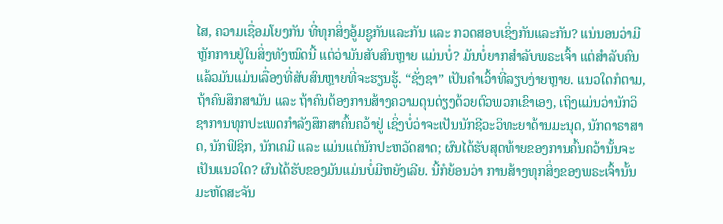ໄສ, ຄວາມເຊື່ອມໂຍງກັນ ທີ່ທຸກສິ່ງອູ້ມຊູກັນແລະກັນ ແລະ ກວດສອບເຊິ່ງກັນແລະກັນ? ແນ່ນອນວ່າມີຫຼັກການຢູ່ໃນສິ່ງທັງໝົດນີ້ ແຕ່ວ່າມັນສັບສົນຫຼາຍ ແມ່ນບໍ່? ມັນບໍ່ຍາກສຳລັບພຣະເຈົ້າ ແຕ່ສຳລັບຄົນແລ້ວມັນແມ່ນເລື່ອງທີ່ສັບສົນຫຼາຍທີ່ຈະຮຽນຮູ້. “ຊັ່ງຊາ” ເປັນຄຳເວົ້າທີ່ລຽບງ່າຍຫຼາຍ. ແນວໃດກໍຕາມ, ຖ້າຄົນສຶກສາມັນ ແລະ ຖ້າຄົນຕ້ອງການສ້າງຄວາມດຸນດ່ຽງດ້ວຍຕົວພວກເຂົາເອງ, ເຖິງແມ່ນວ່ານັກວິຊາການທຸກປະເພດກຳລັງສຶກສາຄົ້ນຄວ້າຢູ່ ເຊິ່ງບໍ່ວ່າຈະເປັນນັກຊີວະວິທະຍາດ້ານມະນຸດ, ນັກດາຣາສາດ, ນັກຟິຊິກ, ນັກເຄມີ ແລະ ແມ່ນແຕ່ນັກປະຫວັດສາດ; ຜົນໄດ້ຮັບສຸດທ້າຍຂອງການຄົ້ນຄວ້ານັ້ນຈະເປັນແນວໃດ? ຜົນໄດ້ຮັບຂອງມັນແມ່ນບໍ່ມີຫຍັງເລີຍ. ນີ້ກໍຍ້ອນວ່າ ການສ້າງທຸກສິ່ງຂອງພຣະເຈົ້ານັ້ນມະຫັດສະຈັນ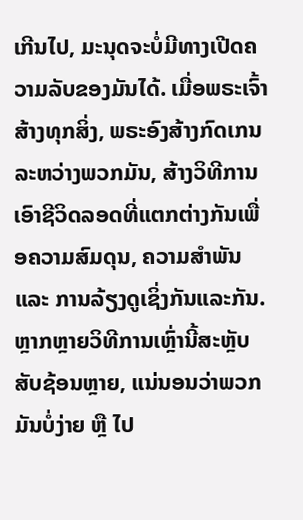ເກີນໄປ, ມະນຸດຈະບໍ່ມີທາງເປີດຄວາມລັບຂອງມັນໄດ້. ເມື່ອພຣະເຈົ້າສ້າງທຸກສິ່ງ, ພຣະອົງສ້າງກົດເກນລະຫວ່າງພວກມັນ, ສ້າງວິທີການເອົາຊີວິດລອດທີ່ແຕກຕ່າງກັນເພື່ອຄວາມສົມດຸນ, ຄວາມສຳພັນ ແລະ ການລ້ຽງດູເຊິ່ງກັນແລະກັນ. ຫຼາກຫຼາຍວິທີການເຫຼົ່ານີ້ສະຫຼັບສັບຊ້ອນຫຼາຍ, ແນ່ນອນວ່າພວກມັນບໍ່ງ່າຍ ຫຼື ໄປ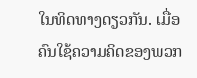ໃນທິດທາງດຽວກັນ. ເມື່ອຄົນໃຊ້ຄວາມຄິດຂອງພວກ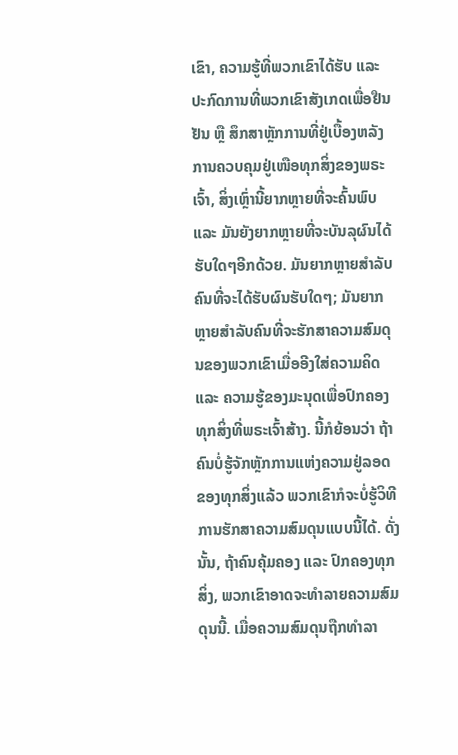ເຂົາ, ຄວາມຮູ້ທີ່ພວກເຂົາໄດ້ຮັບ ແລະ ປະກົດການທີ່ພວກເຂົາສັງເກດເພື່ອຢືນຢັນ ຫຼື ສຶກສາຫຼັກການທີ່ຢູ່ເບື້ອງຫລັງການຄວບຄຸມຢູ່ເໜືອທຸກສິ່ງຂອງພຣະເຈົ້າ, ສິ່ງເຫຼົ່ານີ້ຍາກຫຼາຍທີ່ຈະຄົ້ນພົບ ແລະ ມັນຍັງຍາກຫຼາຍທີ່ຈະບັນລຸຜົນໄດ້ຮັບໃດໆອີກດ້ວຍ. ມັນຍາກຫຼາຍສຳລັບຄົນທີ່ຈະໄດ້ຮັບຜົນຮັບໃດໆ; ມັນຍາກຫຼາຍສຳລັບຄົນທີ່ຈະຮັກສາຄວາມສົມດຸນຂອງພວກເຂົາເມື່ອອີງໃສ່ຄວາມຄິດ ແລະ ຄວາມຮູ້ຂອງມະນຸດເພື່ອປົກຄອງທຸກສິ່ງທີ່ພຣະເຈົ້າສ້າງ. ນີ້ກໍຍ້ອນວ່າ ຖ້າຄົນບໍ່ຮູ້ຈັກຫຼັກການແຫ່ງຄວາມຢູ່ລອດຂອງທຸກສິ່ງແລ້ວ ພວກເຂົາກໍຈະບໍ່ຮູ້ວິທີການຮັກສາຄວາມສົມດຸນແບບນີ້ໄດ້. ດັ່ງນັ້ນ, ຖ້າຄົນຄຸ້ມຄອງ ແລະ ປົກຄອງທຸກສິ່ງ, ພວກເຂົາອາດຈະທຳລາຍຄວາມສົມດຸນນີ້. ເມື່ອຄວາມສົມດຸນຖືກທຳລາ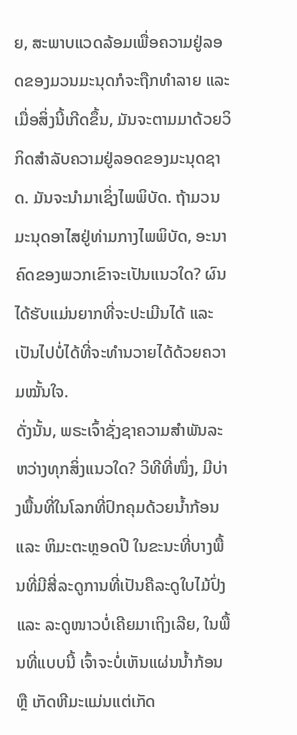ຍ, ສະພາບແວດລ້ອມເພື່ອຄວາມຢູ່ລອດຂອງມວນມະນຸດກໍຈະຖືກທຳລາຍ ແລະ ເມື່ອສິ່ງນີ້ເກີດຂຶ້ນ, ມັນຈະຕາມມາດ້ວຍວິກິດສໍາລັບຄວາມຢູ່ລອດຂອງມະນຸດຊາດ. ມັນຈະນໍາມາເຊິ່ງໄພພິບັດ. ຖ້າມວນມະນຸດອາໄສຢູ່ທ່າມກາງໄພພິບັດ, ອະນາຄົດຂອງພວກເຂົາຈະເປັນແນວໃດ? ຜົນໄດ້ຮັບແມ່ນຍາກທີ່ຈະປະເມີນໄດ້ ແລະ ເປັນໄປບໍ່ໄດ້ທີ່ຈະທຳນວາຍໄດ້ດ້ວຍຄວາມໝັ້ນໃຈ.
ດັ່ງນັ້ນ, ພຣະເຈົ້າຊັ່ງຊາຄວາມສຳພັນລະຫວ່າງທຸກສິ່ງແນວໃດ? ວິທີທີ່ໜຶ່ງ, ມີບ່າງພື້ນທີ່ໃນໂລກທີ່ປົກຄຸມດ້ວຍນ້ຳກ້ອນ ແລະ ຫິມະຕະຫຼອດປີ ໃນຂະນະທີ່ບາງພື້ນທີ່ມີສີ່ລະດູການທີ່ເປັນຄືລະດູໃບໄມ້ປົ່ງ ແລະ ລະດູໜາວບໍ່ເຄີຍມາເຖິງເລີຍ, ໃນພື້ນທີ່ແບບນີ້ ເຈົ້າຈະບໍ່ເຫັນແຜ່ນນໍ້າກ້ອນ ຫຼື ເກັດຫີມະແມ່ນແຕ່ເກັດ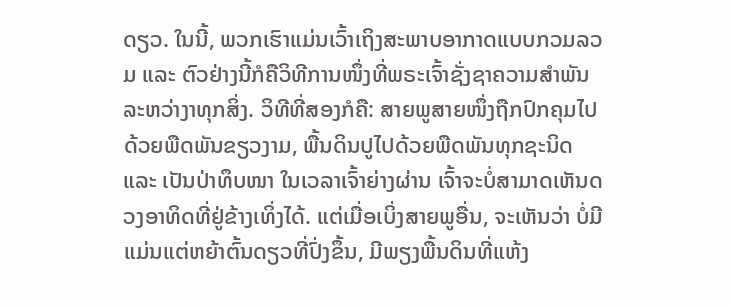ດຽວ. ໃນນີ້, ພວກເຮົາແມ່ນເວົ້າເຖິງສະພາບອາກາດແບບກວມລວມ ແລະ ຕົວຢ່າງນີ້ກໍຄືວິທີການໜຶ່ງທີ່ພຣະເຈົ້າຊັ່ງຊາຄວາມສຳພັນລະຫວ່າງາທຸກສິ່ງ. ວິທີທີ່ສອງກໍຄື: ສາຍພູສາຍໜຶ່ງຖືກປົກຄຸມໄປດ້ວຍພືດພັນຂຽວງາມ, ພື້ນດິນປູໄປດ້ວຍພືດພັນທຸກຊະນິດ ແລະ ເປັນປ່າທຶບໜາ ໃນເວລາເຈົ້າຍ່າງຜ່ານ ເຈົ້າຈະບໍ່ສາມາດເຫັນດວງອາທິດທີ່ຢູ່ຂ້າງເທິ່ງໄດ້. ແຕ່ເມື່ອເບິ່ງສາຍພູອື່ນ, ຈະເຫັນວ່າ ບໍ່ມີແມ່ນແຕ່ຫຍ້າຕົ້ນດຽວທີ່ປົ່ງຂຶ້ນ, ມີພຽງພື້ນດິນທີ່ແຫ້ງ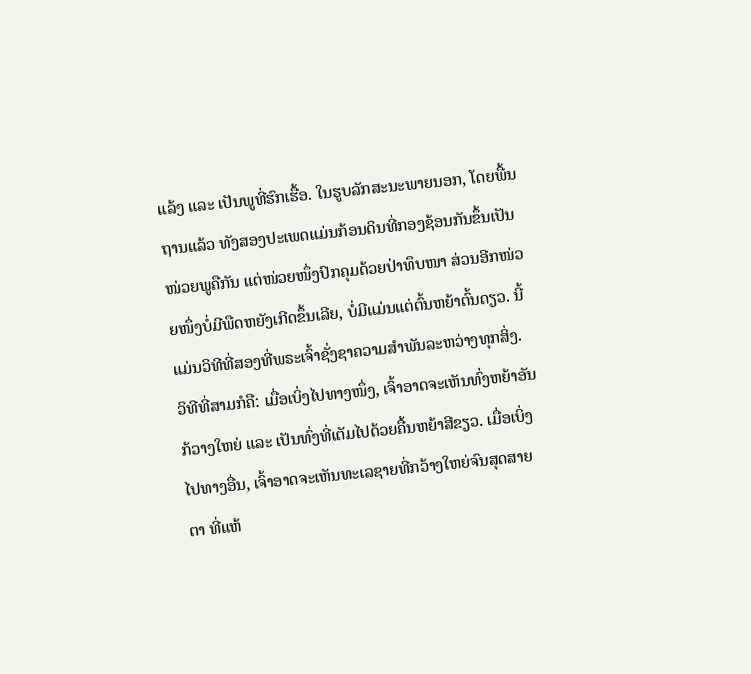ແລ້ງ ແລະ ເປັນພູທີ່ຮົກເຮື້ອ. ໃນຮູບລັກສະນະພາຍນອກ, ໂດຍພື້ນຖານແລ້ວ ທັງສອງປະເພດແມ່ນກ້ອນດິນທີ່ກອງຊ້ອນກັນຂຶ້ນເປັນໜ່ວຍພູຄືກັນ ແຕ່ໜ່ວຍໜຶ່ງປົກຄຸມດ້ວຍປ່າທຶບໜາ ສ່ວນອີກໜ່ວຍໜຶ່ງບໍ່ມີພືດຫຍັງເກີດຂຶ້ນເລີຍ, ບໍ່ມີແມ່ນແຕ່ຕົ້ນຫຍ້າຕົ້ນດຽວ. ນີ້ແມ່ນວິທີທີ່ສອງທີ່ພຣະເຈົ້າຊັ່ງຊາຄວາມສຳພັນລະຫວ່າງທຸກສິ່ງ. ວິທີທີ່ສາມກໍຄື: ເມື່ອເບິ່ງໄປທາງໜຶ່ງ, ເຈົ້າອາດຈະເຫັນທົ່ງຫຍ້າອັນກ້ວາງໃຫຍ່ ແລະ ເປັນທົ່ງທີ່ເຕັມໄປດ້ວຍຄື້ນຫຍ້າສີຂຽວ. ເມື່ອເບິ່ງໄປທາງອື່ນ, ເຈົ້າອາດຈະເຫັນທະເລຊາຍທີ່ກວ້າງໃຫຍ່ຈົນສຸດສາຍຕາ ທີ່ແຫ້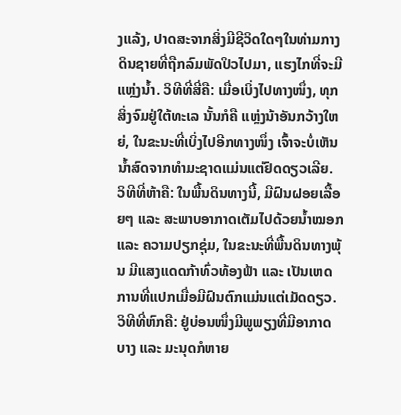ງແລ້ງ, ປາດສະຈາກສິ່ງມີຊີວິດໃດໆໃນທ່າມກາງດິນຊາຍທີ່ຖືກລົມພັດປິວໄປມາ, ແຮງໄກທີ່ຈະມີແຫຼ່ງນ້ຳ. ວິທີທີ່ສີ່ຄື: ເມື່ອເບິ່ງໄປທາງໜຶ່ງ, ທຸກສິ່ງຈົມຢູ່ໃຕ້ທະເລ ນັ້ນກໍຄື ແຫຼ່ງນ້າອັນກວ້າງໃຫຍ່, ໃນຂະນະທີ່ເບິ່ງໄປອີກທາງໜຶ່ງ ເຈົ້າຈະບໍ່ເຫັນນ້ຳສົດຈາກທຳມະຊາດແມ່ນແຕ່ຢົດດຽວເລີຍ. ວິທີທີ່ຫ້າຄື: ໃນພື້ນດິນທາງນີ້, ມີຝົນຝອຍເລື້ອຍໆ ແລະ ສະພາບອາກາດເຕັມໄປດ້ວຍນ້ຳໝອກ ແລະ ຄວາມປຽກຊຸ່ມ, ໃນຂະນະທີ່ພື້ນດິນທາງພຸ້ນ ມີແສງແດດກ້າທົ່ວທ້ອງຟ້າ ແລະ ເປັນເຫດການທີ່ແປກເມື່ອມີຝົນຕົກແມ່ນແຕ່ເມັດດຽວ. ວິທີທີ່ຫົກຄື: ຢູ່ບ່ອນໜຶ່ງມີພູພຽງທີ່ມີອາກາດບາງ ແລະ ມະນຸດກໍຫາຍ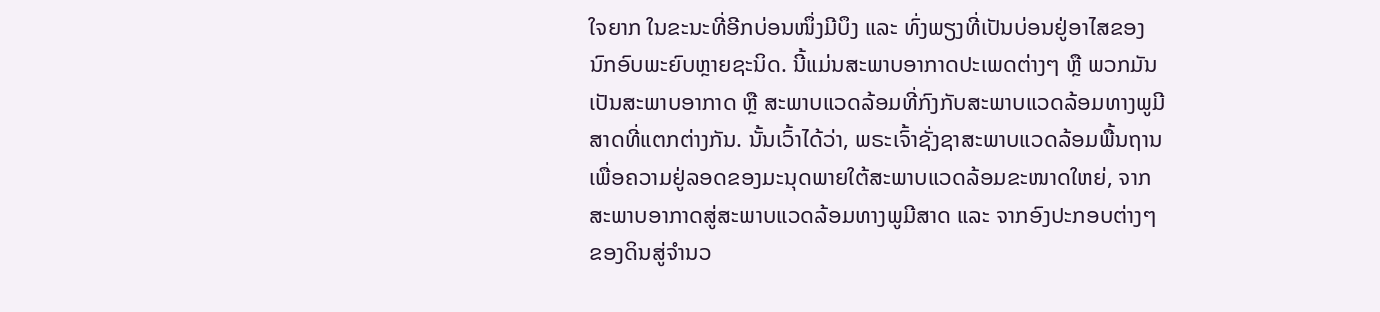ໃຈຍາກ ໃນຂະນະທີ່ອີກບ່ອນໜຶ່ງມີບຶງ ແລະ ທົ່ງພຽງທີ່ເປັນບ່ອນຢູ່ອາໄສຂອງນົກອົບພະຍົບຫຼາຍຊະນິດ. ນີ້ແມ່ນສະພາບອາກາດປະເພດຕ່າງໆ ຫຼື ພວກມັນເປັນສະພາບອາກາດ ຫຼື ສະພາບແວດລ້ອມທີ່ກົງກັບສະພາບແວດລ້ອມທາງພູມີສາດທີ່ແຕກຕ່າງກັນ. ນັ້ນເວົ້າໄດ້ວ່າ, ພຣະເຈົ້າຊັ່ງຊາສະພາບແວດລ້ອມພື້ນຖານເພື່ອຄວາມຢູ່ລອດຂອງມະນຸດພາຍໃຕ້ສະພາບແວດລ້ອມຂະໜາດໃຫຍ່, ຈາກສະພາບອາກາດສູ່ສະພາບແວດລ້ອມທາງພູມີສາດ ແລະ ຈາກອົງປະກອບຕ່າງໆຂອງດິນສູ່ຈຳນວ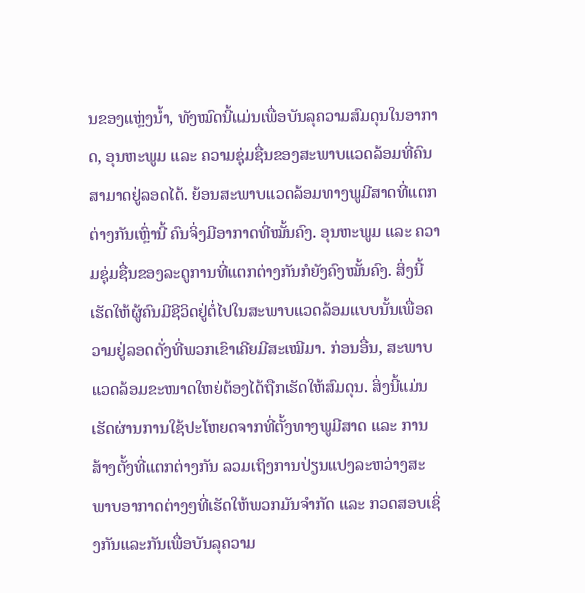ນຂອງແຫຼ່ງນ້ຳ, ທັງໝົດນີ້ແມ່ນເພື່ອບັນລຸຄວາມສົມດຸນໃນອາກາດ, ອຸນຫະພູມ ແລະ ຄວາມຊຸ່ມຊື່ນຂອງສະພາບແວດລ້ອມທີ່ຄົນສາມາດຢູ່ລອດໄດ້. ຍ້ອນສະພາບແວດລ້ອມທາງພູມີສາດທີ່ແຕກຕ່າງກັນເຫຼົ່ານີ້ ຄົນຈິ່ງມີອາກາດທີ່ໝັ້ນຄົງ. ອຸນຫະພູມ ແລະ ຄວາມຊຸ່ມຊື່ນຂອງລະດູການທີ່ແຕກຕ່າງກັນກໍຍັງຄົງໝັ້ນຄົງ. ສິ່ງນີ້ເຮັດໃຫ້ຜູ້ຄົນມີຊີວິດຢູ່ຕໍ່ໄປໃນສະພາບແວດລ້ອມແບບນັ້ນເພື່ອຄວາມຢູ່ລອດດັ່ງທີ່ພວກເຂົາເຄີຍມີສະເໝີມາ. ກ່ອນອື່ນ, ສະພາບແວດລ້ອມຂະໜາດໃຫຍ່ຕ້ອງໄດ້ຖືກເຮັດໃຫ້ສົມດຸນ. ສິ່ງນີ້ແມ່ນເຮັດຜ່ານການໃຊ້ປະໂຫຍດຈາກທີ່ຕັ້ງທາງພູມີສາດ ແລະ ການສ້າງຕັ້ງທີ່ແຕກຕ່າງກັນ ລວມເຖິງການປ່ຽນແປງລະຫວ່າງສະພາບອາກາດຕ່າງໆທີ່ເຮັດໃຫ້ພວກມັນຈໍາກັດ ແລະ ກວດສອບເຊິ່ງກັນແລະກັນເພື່ອບັນລຸຄວາມ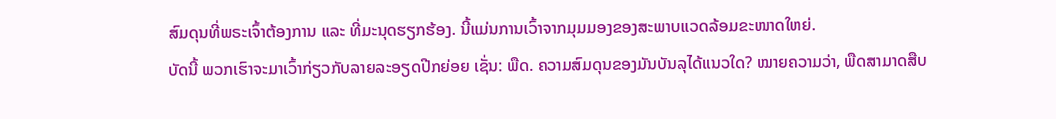ສົມດຸນທີ່ພຣະເຈົ້າຕ້ອງການ ແລະ ທີ່ມະນຸດຮຽກຮ້ອງ. ນີ້ແມ່ນການເວົ້າຈາກມຸມມອງຂອງສະພາບແວດລ້ອມຂະໜາດໃຫຍ່.
ບັດນີ້ ພວກເຮົາຈະມາເວົ້າກ່ຽວກັບລາຍລະອຽດປີກຍ່ອຍ ເຊັ່ນ: ພືດ. ຄວາມສົມດຸນຂອງມັນບັນລຸໄດ້ແນວໃດ? ໝາຍຄວາມວ່າ, ພືດສາມາດສືບ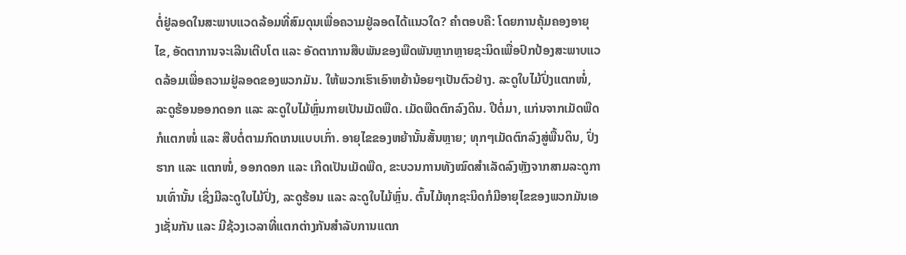ຕໍ່ຢູ່ລອດໃນສະພາບແວດລ້ອມທີ່ສົມດຸນເພື່ອຄວາມຢູ່ລອດໄດ້ແນວໃດ? ຄຳຕອບຄື: ໂດຍການຄຸ້ມຄອງອາຍຸໄຂ, ອັດຕາການຈະເລີນເຕີບໂຕ ແລະ ອັດຕາການສືບພັນຂອງພືດພັນຫຼາກຫຼາຍຊະນິດເພື່ອປົກປ້ອງສະພາບແວດລ້ອມເພື່ອຄວາມຢູ່ລອດຂອງພວກມັນ. ໃຫ້ພວກເຮົາເອົາຫຍ້ານ້ອຍໆເປັນຕົວຢ່າງ. ລະດູໃບໄມ້ປົ່ງແຕກໜໍ່, ລະດູຮ້ອນອອກດອກ ແລະ ລະດູໃບໄມ້ຫຼົ່ນກາຍເປັນເມັດພືດ. ເມັດພືດຕົກລົງດິນ. ປີຕໍ່ມາ, ແກ່ນຈາກເມັດພືດກໍແຕກໜໍ່ ແລະ ສືບຕໍ່ຕາມກົດເກນແບບເກົ່າ. ອາຍຸໄຂຂອງຫຍ້ານັ້ນສັ້ນຫຼາຍ; ທຸກໆເມັດຕົກລົງສູ່ພື້ນດິນ, ປົ່ງຮາກ ແລະ ແຕກໜໍ່, ອອກດອກ ແລະ ເກີດເປັນເມັດພືດ, ຂະບວນການທັງໝົດສຳເລັດລົງຫຼັງຈາກສາມລະດູການເທົ່ານັ້ນ ເຊິ່ງມີລະດູໃບໄມ້ປົ່ງ, ລະດູຮ້ອນ ແລະ ລະດູໃບໄມ້ຫຼົ່ນ. ຕົ້ນໄມ້ທຸກຊະນິດກໍມີອາຍຸໄຂຂອງພວກມັນເອງເຊັ່ນກັນ ແລະ ມີຊ້ວງເວລາທີ່ແຕກຕ່າງກັນສຳລັບການແຕກ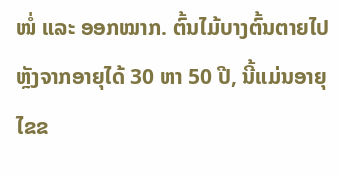ໜໍ່ ແລະ ອອກໝາກ. ຕົ້ນໄມ້ບາງຕົ້ນຕາຍໄປຫຼັງຈາກອາຍຸໄດ້ 30 ຫາ 50 ປີ, ນີ້ແມ່ນອາຍຸໄຂຂ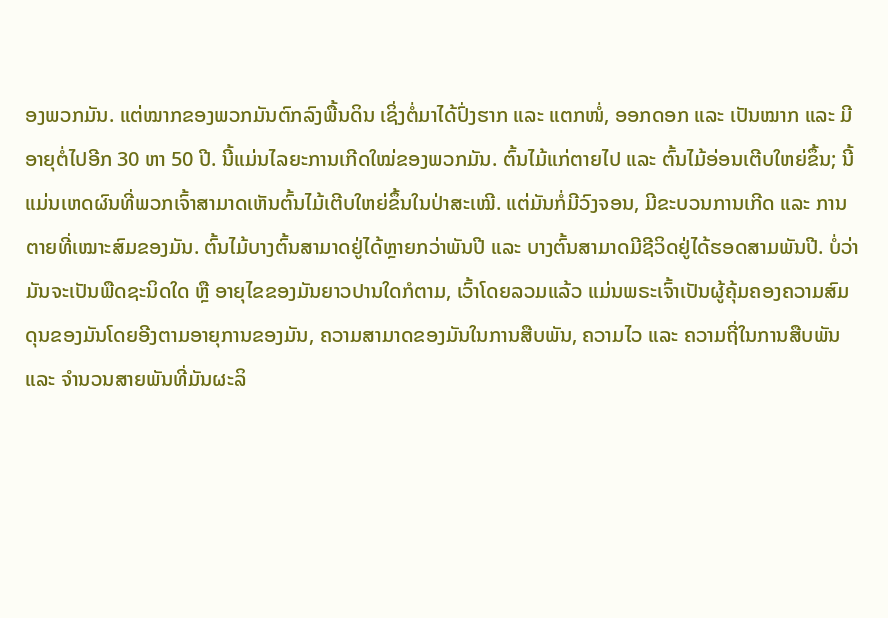ອງພວກມັນ. ແຕ່ໝາກຂອງພວກມັນຕົກລົງພື້ນດິນ ເຊິ່ງຕໍ່ມາໄດ້ປົ່ງຮາກ ແລະ ແຕກໜໍ່, ອອກດອກ ແລະ ເປັນໝາກ ແລະ ມີອາຍຸຕໍ່ໄປອີກ 30 ຫາ 50 ປີ. ນີ້ແມ່ນໄລຍະການເກີດໃໝ່ຂອງພວກມັນ. ຕົ້ນໄມ້ແກ່ຕາຍໄປ ແລະ ຕົ້ນໄມ້ອ່ອນເຕີບໃຫຍ່ຂຶ້ນ; ນີ້ແມ່ນເຫດຜົນທີ່ພວກເຈົ້າສາມາດເຫັນຕົ້ນໄມ້ເຕີບໃຫຍ່ຂຶ້ນໃນປ່າສະເໝີ. ແຕ່ມັນກໍ່ມີວົງຈອນ, ມີຂະບວນການເກີດ ແລະ ການຕາຍທີ່ເໝາະສົມຂອງມັນ. ຕົ້ນໄມ້ບາງຕົ້ນສາມາດຢູ່ໄດ້ຫຼາຍກວ່າພັນປີ ແລະ ບາງຕົ້ນສາມາດມີຊີວິດຢູ່ໄດ້ຮອດສາມພັນປີ. ບໍ່ວ່າມັນຈະເປັນພືດຊະນິດໃດ ຫຼື ອາຍຸໄຂຂອງມັນຍາວປານໃດກໍຕາມ, ເວົ້າໂດຍລວມແລ້ວ ແມ່ນພຣະເຈົ້າເປັນຜູ້ຄຸ້ມຄອງຄວາມສົມດຸນຂອງມັນໂດຍອີງຕາມອາຍຸການຂອງມັນ, ຄວາມສາມາດຂອງມັນໃນການສືບພັນ, ຄວາມໄວ ແລະ ຄວາມຖີ່ໃນການສືບພັນ ແລະ ຈຳນວນສາຍພັນທີ່ມັນຜະລິ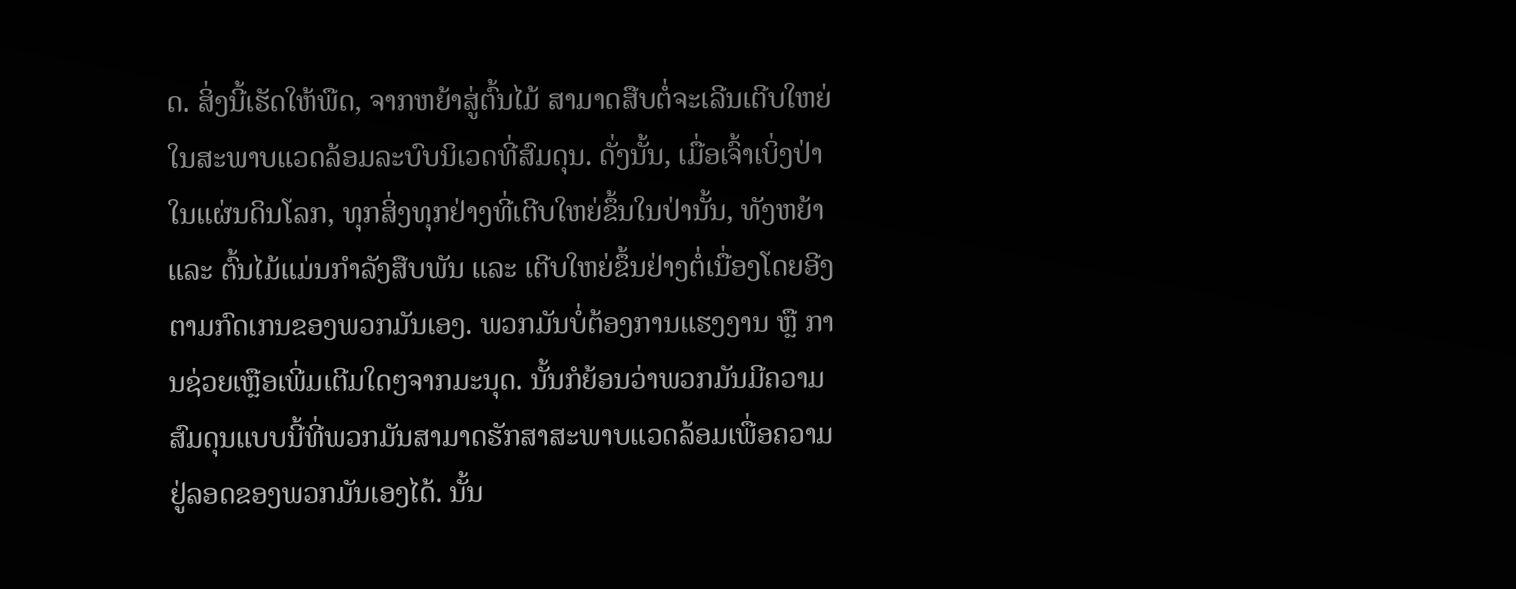ດ. ສິ່ງນີ້ເຮັດໃຫ້ພືດ, ຈາກຫຍ້າສູ່ຕົ້ນໄມ້ ສາມາດສືບຕໍ່ຈະເລີນເຕີບໃຫຍ່ໃນສະພາບແວດລ້ອມລະບົບນິເວດທີ່ສົມດຸນ. ດັ່ງນັ້ນ, ເມື່ອເຈົ້າເບິ່ງປ່າໃນແຜ່ນດິນໂລກ, ທຸກສິ່ງທຸກຢ່າງທີ່ເຕີບໃຫຍ່ຂຶ້ນໃນປ່ານັ້ນ, ທັງຫຍ້າ ແລະ ຕົ້ນໄມ້ແມ່ນກຳລັງສືບພັນ ແລະ ເຕີບໃຫຍ່ຂຶ້ນຢ່າງຕໍ່ເນື່ອງໂດຍອີງຕາມກົດເກນຂອງພວກມັນເອງ. ພວກມັນບໍ່ຕ້ອງການແຮງງານ ຫຼື ການຊ່ວຍເຫຼືອເພີ່ມເຕີມໃດໆຈາກມະນຸດ. ນັ້ນກໍຍ້ອນວ່າພວກມັນມີຄວາມສົມດຸນແບບນີ້ທີ່ພວກມັນສາມາດຮັກສາສະພາບແວດລ້ອມເພື່ອຄວາມຢູ່ລອດຂອງພວກມັນເອງໄດ້. ນັ້ນ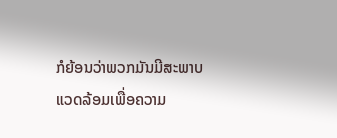ກໍຍ້ອນວ່າພວກມັນມີສະພາບແວດລ້ອມເພື່ອຄວາມ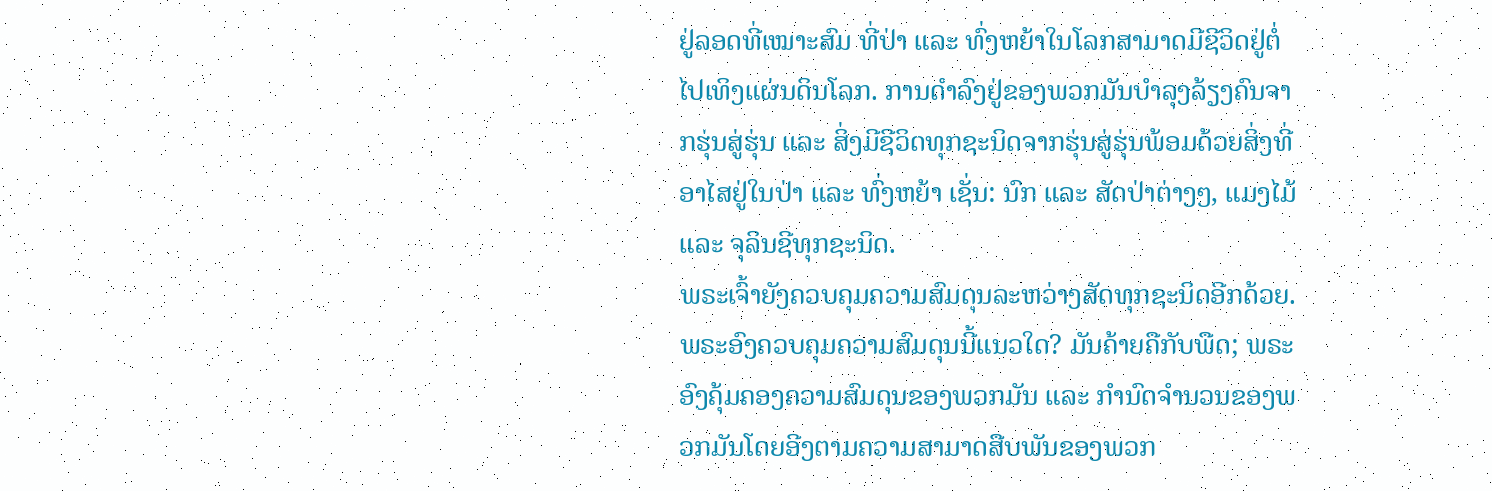ຢູ່ລອດທີ່ເໝາະສົມ ທີ່ປ່າ ແລະ ທົ່ງຫຍ້າໃນໂລກສາມາດມີຊີວິດຢູ່ຕໍ່ໄປເທິງແຜ່ນດິນໂລກ. ການດຳລົງຢູ່ຂອງພວກມັນບຳລຸງລ້ຽງຄົນຈາກຮຸ່ນສູ່ຮຸ່ນ ແລະ ສິ່ງມີຊີວິດທຸກຊະນິດຈາກຮຸ່ນສູ່ຮຸ່ນພ້ອມດ້ວຍສິ່ງທີ່ອາໄສຢູ່ໃນປ່າ ແລະ ທົ່ງຫຍ້າ ເຊັ່ນ: ນົກ ແລະ ສັດປ່າຕ່າງໆ, ແມງໄມ້ ແລະ ຈຸລິນຊີທຸກຊະນິດ.
ພຣະເຈົ້າຍັງຄວບຄຸມຄວາມສົມດຸນລະຫວ່າງສັດທຸກຊະນິດອີກດ້ວຍ. ພຣະອົງຄວບຄຸມຄວາມສົມດຸນນີ້ແນວໃດ? ມັນຄ້າຍຄືກັບພືດ; ພຣະອົງຄຸ້ມຄອງຄວາມສົມດຸນຂອງພວກມັນ ແລະ ກຳນົດຈຳນວນຂອງພວກມັນໂດຍອີງຕາມຄວາມສາມາດສືບພັນຂອງພວກ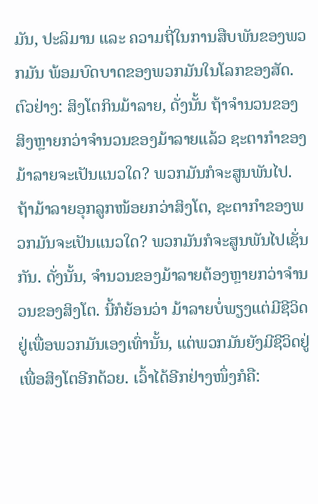ມັນ, ປະລິມານ ແລະ ຄວາມຖີ່ໃນການສືບພັນຂອງພວກມັນ ພ້ອມບົດບາດຂອງພວກມັນໃນໂລກຂອງສັດ. ຕົວຢ່າງ: ສິງໂຕກິນມ້າລາຍ, ດັ່ງນັ້ນ ຖ້າຈຳນວນຂອງສິງຫຼາຍກວ່າຈຳນວນຂອງມ້າລາຍແລ້ວ ຊະຕາກຳຂອງມ້າລາຍຈະເປັນແນວໃດ? ພວກມັນກໍຈະສູນພັນໄປ. ຖ້າມ້າລາຍອຸກລູກໜ້ອຍກວ່າສິງໂຕ, ຊະຕາກຳຂອງພວກມັນຈະເປັນແນວໃດ? ພວກມັນກໍຈະສູນພັນໄປເຊັ່ນກັນ. ດັ່ງນັ້ນ, ຈຳນວນຂອງມ້າລາຍຕ້ອງຫຼາຍກວ່າຈຳນວນຂອງສິງໂຕ. ນີ້ກໍຍ້ອນວ່າ ມ້າລາຍບໍ່ພຽງແຕ່ມີຊີວິດຢູ່ເພື່ອພວກມັນເອງເທົ່ານັ້ນ, ແຕ່ພວກມັນຍັງມີຊີວິດຢູ່ເພື່ອສິງໂຕອີກດ້ວຍ. ເວົ້າໄດ້ອີກຢ່າງໜຶ່ງກໍຄື: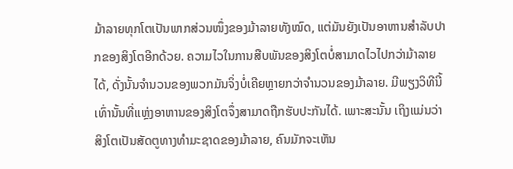ມ້າລາຍທຸກໂຕເປັນພາກສ່ວນໜຶ່ງຂອງມ້າລາຍທັງໝົດ, ແຕ່ມັນຍັງເປັນອາຫານສຳລັບປາກຂອງສິງໂຕອີກດ້ວຍ. ຄວາມໄວໃນການສືບພັນຂອງສິງໂຕບໍ່ສາມາດໄວໄປກວ່າມ້າລາຍໄດ້, ດັ່ງນັ້ນຈຳນວນຂອງພວກມັນຈິ່ງບໍ່ເຄີຍຫຼາຍກວ່າຈຳນວນຂອງມ້າລາຍ. ມີພຽງວິທີນີ້ເທົ່ານັ້ນທີ່ແຫຼ່ງອາຫານຂອງສິງໂຕຈຶ່ງສາມາດຖືກຮັບປະກັນໄດ້. ເພາະສະນັ້ນ ເຖິງແມ່ນວ່າ ສິງໂຕເປັນສັດຕູທາງທຳມະຊາດຂອງມ້າລາຍ, ຄົນມັກຈະເຫັນ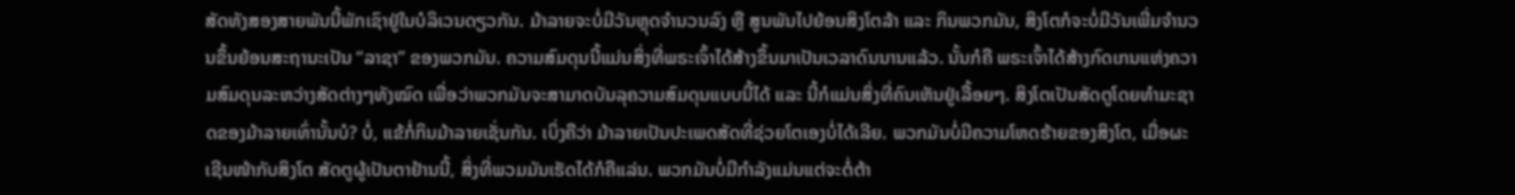ສັດທັງສອງສາຍພັນນີ້ພັກເຊົາຢູ່ໃນບໍລິເວນດຽວກັນ. ມ້າລາຍຈະບໍ່ມີວັນຫຼຸດຈຳນວນລົງ ຫຼື ສູນພັນໄປຍ້ອນສິງໂຕລ້າ ແລະ ກິນພວກມັນ, ສິງໂຕກໍຈະບໍ່ມີວັນເພີ່ມຈຳນວນຂຶ້ນຍ້ອນສະຖານະເປັນ “ລາຊາ” ຂອງພວກມັນ. ຄວາມສົມດຸນນີ້ແມ່ນສິ່ງທີ່ພຣະເຈົ້າໄດ້ສ້າງຂຶ້ນມາເປັນເວລາດົນນານແລ້ວ. ນັ້ນກໍຄື ພຣະເຈົ້າໄດ້ສ້າງກົດເກນແຫ່ງຄວາມສົມດຸນລະຫວ່າງສັດຕ່າງໆທັງໝົດ ເພື່ອວ່າພວກມັນຈະສາມາດບັນລຸຄວາມສົມດຸນແບບນີ້ໄດ້ ແລະ ນີ້ກໍແມ່ນສິ່ງທີ່ຄົນເຫັນຢູ່ເລື້ອຍໆ. ສິງໂຕເປັນສັດຕູໂດຍທຳມະຊາດຂອງມ້າລາຍເທົ່ານັ້ນບໍ? ບໍ່, ແຂ້ກໍ່ກິນມ້າລາຍເຊັ່ນກັນ. ເບິ່ງຄືວ່າ ມ້າລາຍເປັນປະເພດສັດທີ່ຊ່ວຍໂຕເອງບໍ່ໄດ້ເລີຍ. ພວກມັນບໍ່ມີຄວາມໂຫດຮ້າຍຂອງສິງໂຕ, ເມື່ອຜະເຊີນໜ້າກັບສິງໂຕ ສັດຕູຜູ້ເປັນຕາຢ້ານນີ້, ສິ່ງທີ່ພວມມັນເຮັດໄດ້ກໍຄືແລ່ນ. ພວກມັນບໍ່ມີກຳລັງແມ່ນແຕ່ຈະຕໍ່ຕ້າ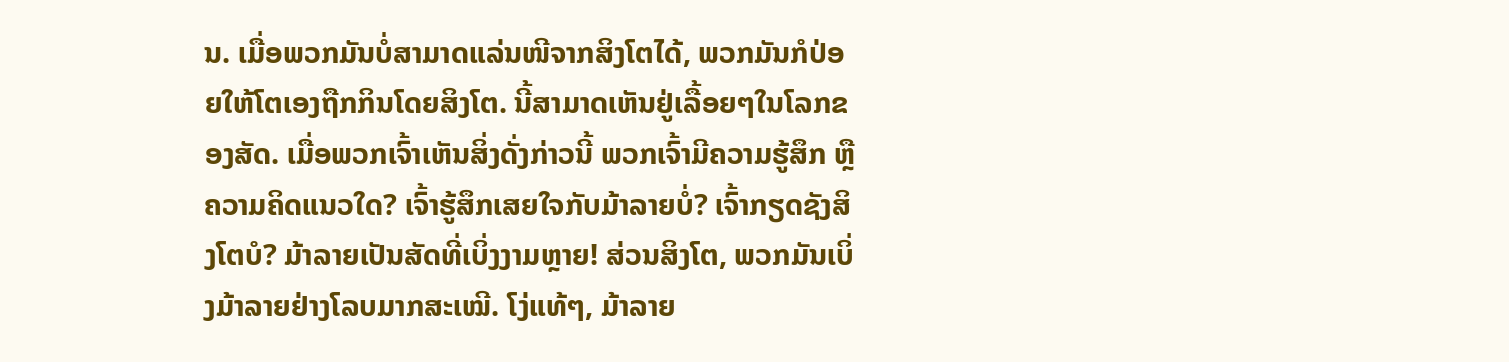ນ. ເມື່ອພວກມັນບໍ່ສາມາດແລ່ນໜີຈາກສິງໂຕໄດ້, ພວກມັນກໍປ່ອຍໃຫ້ໂຕເອງຖືກກິນໂດຍສິງໂຕ. ນີ້ສາມາດເຫັນຢູ່ເລື້ອຍໆໃນໂລກຂອງສັດ. ເມື່ອພວກເຈົ້າເຫັນສິ່ງດັ່ງກ່າວນີ້ ພວກເຈົ້າມີຄວາມຮູ້ສຶກ ຫຼື ຄວາມຄິດແນວໃດ? ເຈົ້າຮູ້ສຶກເສຍໃຈກັບມ້າລາຍບໍ່? ເຈົ້າກຽດຊັງສິງໂຕບໍ? ມ້າລາຍເປັນສັດທີ່ເບິ່ງງາມຫຼາຍ! ສ່ວນສິງໂຕ, ພວກມັນເບິ່ງມ້າລາຍຢ່າງໂລບມາກສະເໝີ. ໂງ່ແທ້ໆ, ມ້າລາຍ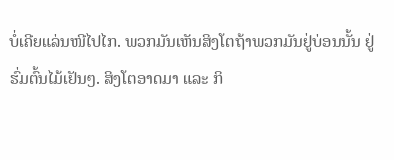ບໍ່ເຄີຍແລ່ນໜີໄປໄກ. ພວກມັນເຫັນສິງໂຕຖ້າພວກມັນຢູ່ບ່ອນນັ້ນ ຢູ່ຮົ່ມຕົ້ນໄມ້ເຢັນໆ. ສິງໂຕອາດມາ ແລະ ກິ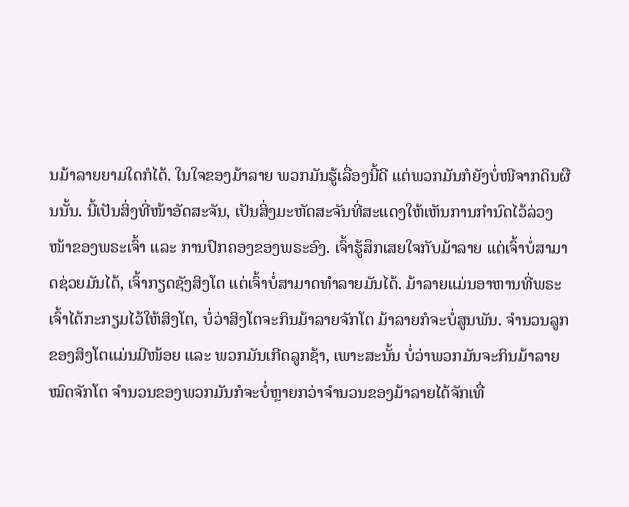ນມ້າລາຍຍາມໃດກໍໄດ້. ໃນໃຈຂອງມ້າລາຍ ພວກມັນຮູ້ເລື່ອງນີ້ດີ ແຕ່ພວກມັນກໍຍັງບໍ່ໜີຈາກດິນຜືນນັ້ນ. ນີ້ເປັນສິ່ງທີ່ໜ້າອັດສະຈັນ, ເປັນສິ່ງມະຫັດສະຈັນທີ່ສະແດງໃຫ້ເຫັນການກຳນົດໄວ້ລ່ວງໜ້າຂອງພຣະເຈົ້າ ແລະ ການປົກຄອງຂອງພຣະອົງ. ເຈົ້າຮູ້ສຶກເສຍໃຈກັບມ້າລາຍ ແຕ່ເຈົ້າບໍ່ສາມາດຊ່ວຍມັນໄດ້, ເຈົ້າກຽດຊັງສິງໂຕ ແຕ່ເຈົ້າບໍ່ສາມາດທຳລາຍມັນໄດ້. ມ້າລາຍແມ່ນອາຫານທີ່ພຣະເຈົ້າໄດ້ກະກຽມໄວ້ໃຫ້ສິງໂຕ, ບໍ່ວ່າສິງໂຕຈະກິນມ້າລາຍຈັກໂຕ ມ້າລາຍກໍຈະບໍ່ສູນພັນ. ຈຳນວນລູກຂອງສິງໂຕແມ່ນມີໜ້ອຍ ແລະ ພວກມັນເກີດລູກຊ້າ, ເພາະສະນັ້ນ ບໍ່ວ່າພວກມັນຈະກິນມ້າລາຍໝົດຈັກໂຕ ຈຳນວນຂອງພວກມັນກໍຈະບໍ່ຫຼາຍກວ່າຈຳນວນຂອງມ້າລາຍໄດ້ຈັກເທື່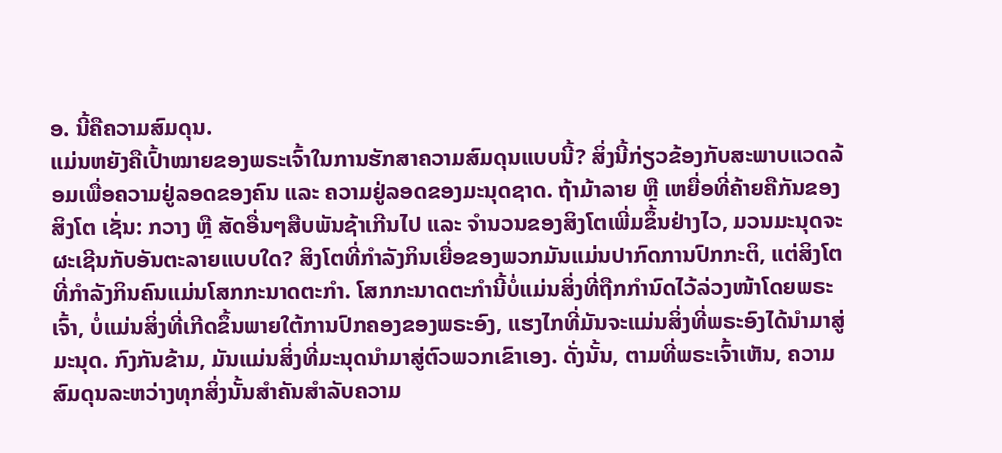ອ. ນີ້ຄືຄວາມສົມດຸນ.
ແມ່ນຫຍັງຄືເປົ້າໝາຍຂອງພຣະເຈົ້າໃນການຮັກສາຄວາມສົມດຸນແບບນີ້? ສິ່ງນີ້ກ່ຽວຂ້ອງກັບສະພາບແວດລ້ອມເພື່ອຄວາມຢູ່ລອດຂອງຄົນ ແລະ ຄວາມຢູ່ລອດຂອງມະນຸດຊາດ. ຖ້າມ້າລາຍ ຫຼື ເຫຍື່ອທີ່ຄ້າຍຄືກັນຂອງສິງໂຕ ເຊັ່ນ: ກວາງ ຫຼື ສັດອື່ນໆສືບພັນຊ້າເກີນໄປ ແລະ ຈຳນວນຂອງສິງໂຕເພີ່ມຂຶ້ນຢ່າງໄວ, ມວນມະນຸດຈະຜະເຊີນກັບອັນຕະລາຍແບບໃດ? ສິງໂຕທີ່ກໍາລັງກິນເຍື່ອຂອງພວກມັນແມ່ນປາກົດການປົກກະຕິ, ແຕ່ສິງໂຕທີ່ກໍາລັງກິນຄົນແມ່ນໂສກກະນາດຕະກໍາ. ໂສກກະນາດຕະກຳນີ້ບໍ່ແມ່ນສິ່ງທີ່ຖືກກຳນົດໄວ້ລ່ວງໜ້າໂດຍພຣະເຈົ້າ, ບໍ່ແມ່ນສິ່ງທີ່ເກີດຂຶ້ນພາຍໃຕ້ການປົກຄອງຂອງພຣະອົງ, ແຮງໄກທີ່ມັນຈະແມ່ນສິ່ງທີ່ພຣະອົງໄດ້ນຳມາສູ່ມະນຸດ. ກົງກັນຂ້າມ, ມັນແມ່ນສິ່ງທີ່ມະນຸດນຳມາສູ່ຕົວພວກເຂົາເອງ. ດັ່ງນັ້ນ, ຕາມທີ່ພຣະເຈົ້າເຫັນ, ຄວາມສົມດຸນລະຫວ່າງທຸກສິ່ງນັ້ນສຳຄັນສຳລັບຄວາມ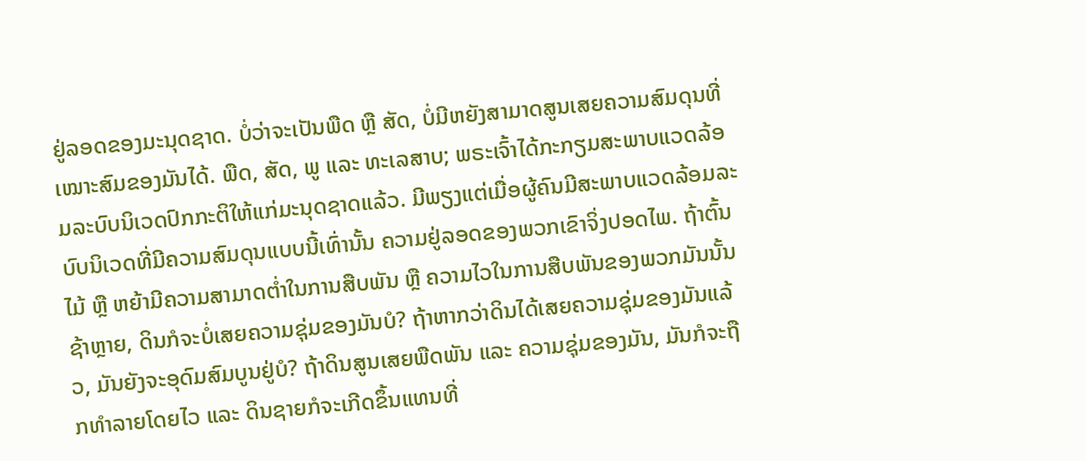ຢູ່ລອດຂອງມະນຸດຊາດ. ບໍ່ວ່າຈະເປັນພືດ ຫຼື ສັດ, ບໍ່ມີຫຍັງສາມາດສູນເສຍຄວາມສົມດຸນທີ່ເໝາະສົມຂອງມັນໄດ້. ພືດ, ສັດ, ພູ ແລະ ທະເລສາບ; ພຣະເຈົ້າໄດ້ກະກຽມສະພາບແວດລ້ອມລະບົບນິເວດປົກກະຕິໃຫ້ແກ່ມະນຸດຊາດແລ້ວ. ມີພຽງແຕ່ເມື່ອຜູ້ຄົນມີສະພາບແວດລ້ອມລະບົບນິເວດທີ່ມີຄວາມສົມດຸນແບບນີ້ເທົ່ານັ້ນ ຄວາມຢູ່ລອດຂອງພວກເຂົາຈິ່ງປອດໄພ. ຖ້າຕົ້ນໄມ້ ຫຼື ຫຍ້າມີຄວາມສາມາດຕ່ຳໃນການສືບພັນ ຫຼື ຄວາມໄວໃນການສືບພັນຂອງພວກມັນນັ້ນຊ້າຫຼາຍ, ດິນກໍຈະບໍ່ເສຍຄວາມຊຸ່ມຂອງມັນບໍ? ຖ້າຫາກວ່າດິນໄດ້ເສຍຄວາມຊຸ່ມຂອງມັນແລ້ວ, ມັນຍັງຈະອຸດົມສົມບູນຢູ່ບໍ? ຖ້າດິນສູນເສຍພືດພັນ ແລະ ຄວາມຊຸ່ມຂອງມັນ, ມັນກໍຈະຖືກທຳລາຍໂດຍໄວ ແລະ ດິນຊາຍກໍຈະເກີດຂຶ້ນແທນທີ່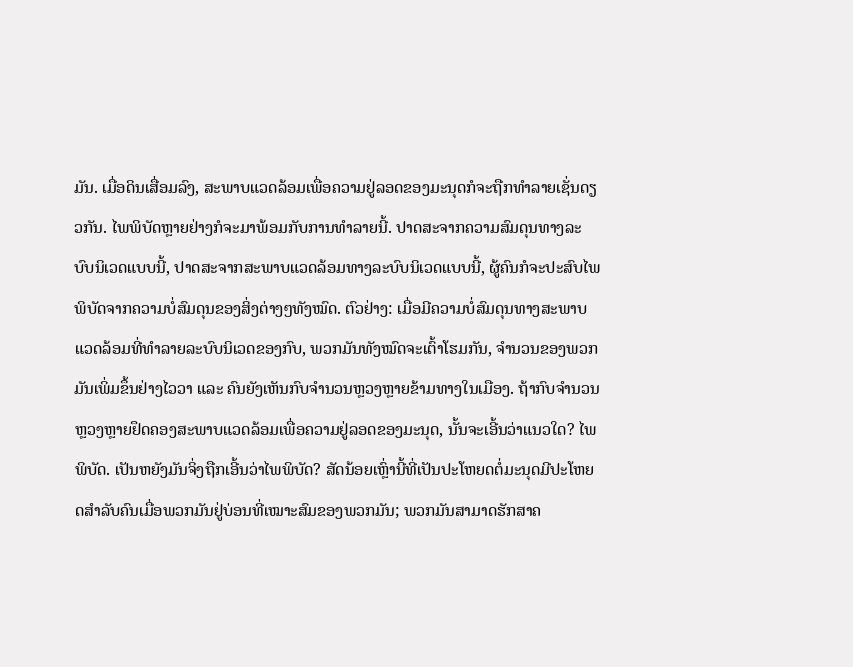ມັນ. ເມື່ອດິນເສື່ອມລົງ, ສະພາບແວດລ້ອມເພື່ອຄວາມຢູ່ລອດຂອງມະນຸດກໍຈະຖືກທຳລາຍເຊັ່ນດຽວກັນ. ໄພພິບັດຫຼາຍຢ່າງກໍຈະມາພ້ອມກັບການທຳລາຍນີ້. ປາດສະຈາກຄວາມສົມດຸນທາງລະບົບນິເວດແບບນີ້, ປາດສະຈາກສະພາບແວດລ້ອມທາງລະບົບນິເວດແບບນີ້, ຜູ້ຄົນກໍຈະປະສົບໄພພິບັດຈາກຄວາມບໍ່ສົມດຸນຂອງສິ່ງຕ່າງໆທັງໝົດ. ຕົວຢ່າງ: ເມື່ອມີຄວາມບໍ່ສົມດຸນທາງສະພາບແວດລ້ອມທີ່ທຳລາຍລະບົບນິເວດຂອງກົບ, ພວກມັນທັງໝົດຈະເຕົ້າໂຮມກັນ, ຈຳນວນຂອງພວກມັນເພິ່ມຂຶ້ນຢ່າງໄວວາ ແລະ ຄົນຍັງເຫັນກົບຈຳນວນຫຼວງຫຼາຍຂ້າມທາງໃນເມືອງ. ຖ້າກົບຈຳນວນຫຼວງຫຼາຍຢຶດຄອງສະພາບແວດລ້ອມເພື່ອຄວາມຢູ່ລອດຂອງມະນຸດ, ນັ້ນຈະເອີ້ນວ່າແນວໃດ? ໄພພິບັດ. ເປັນຫຍັງມັນຈິ່ງຖືກເອີ້ນວ່າໄພພິບັດ? ສັດນ້ອຍເຫຼົ່ານີ້ທີ່ເປັນປະໂຫຍດຕໍ່ມະນຸດມີປະໂຫຍດສຳລັບຄົນເມື່ອພວກມັນຢູ່ບ່ອນທີ່ເໝາະສົມຂອງພວກມັນ; ພວກມັນສາມາດຮັກສາຄ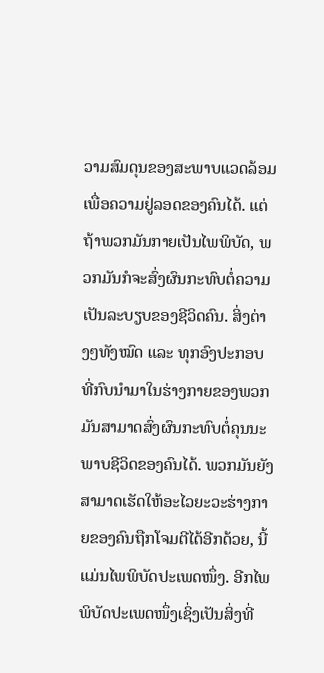ວາມສົມດຸນຂອງສະພາບແວດລ້ອມເພື່ອຄວາມຢູ່ລອດຂອງຄົນໄດ້. ແຕ່ຖ້າພວກມັນກາຍເປັນໄພພິບັດ, ພວກມັນກໍຈະສົ່ງຜົນກະທົບຕໍ່ຄວາມເປັນລະບຽບຂອງຊີວິດຄົນ. ສິ່ງຕ່າງໆທັງໝົດ ແລະ ທຸກອົງປະກອບທີ່ກົບນຳມາໃນຮ່າງກາຍຂອງພວກມັນສາມາດສົ່ງຜົນກະທົບຕໍ່ຄຸນນະພາບຊີວິດຂອງຄົນໄດ້. ພວກມັນຍັງສາມາດເຮັດໃຫ້ອະໄວຍະວະຮ່າງກາຍຂອງຄົນຖືກໂຈມຕີໄດ້ອີກດ້ວຍ, ນີ້ແມ່ນໄພພິບັດປະເພດໜຶ່ງ. ອີກໄພພິບັດປະເພດໜຶ່ງເຊິ່ງເປັນສິ່ງທີ່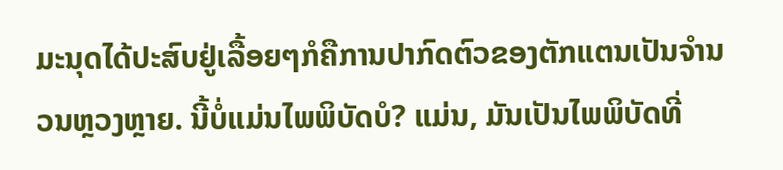ມະນຸດໄດ້ປະສົບຢູ່ເລື້ອຍໆກໍຄືການປາກົດຕົວຂອງຕັກແຕນເປັນຈຳນວນຫຼວງຫຼາຍ. ນີ້ບໍ່ແມ່ນໄພພິບັດບໍ? ແມ່ນ, ມັນເປັນໄພພິບັດທີ່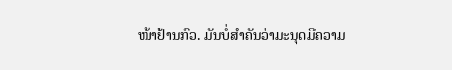ໜ້າຢ້ານກົວ. ມັນບໍ່ສຳຄັນວ່າມະນຸດມີຄວາມ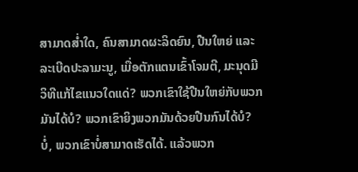ສາມາດສ່ຳໃດ, ຄົນສາມາດຜະລິດຍົນ, ປືນໃຫຍ່ ແລະ ລະເບີດປະລາມະນູ, ເມື່ອຕັກແຕນເຂົ້າໂຈມຕີ, ມະນຸດມີວິທີແກ້ໄຂແນວໃດແດ່? ພວກເຂົາໃຊ້ປືນໃຫຍ່ກັບພວກມັນໄດ້ບໍ? ພວກເຂົາຍິງພວກມັນດ້ວຍປືນກົນໄດ້ບໍ? ບໍ່, ພວກເຂົາບໍ່ສາມາດເຮັດໄດ້. ແລ້ວພວກ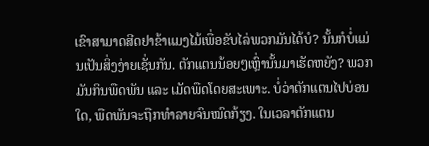ເຂົາສາມາດສີດຢາຂ້າແມງໄມ້ເພື່ອຂັບໄລ່ພວກມັນໄດ້ບໍ? ນັ້ນກໍບໍ່ແມ່ນເປັນສິ່ງງ່າຍເຊັ່ນກັນ. ຕັກແຕນນ້ອຍໆເຫຼົ່ານັ້ນມາເຮັດຫຍັງ? ພວກມັນກິນພືດພັນ ແລະ ເມັດພືດໂດຍສະເພາະ. ບໍ່ວ່າຕັກແຕນໄປບ່ອນໃດ, ພືດພັນຈະຖືກທຳລາຍຈົນໝົດກ້ຽງ. ໃນເວລາຕັກແຕນ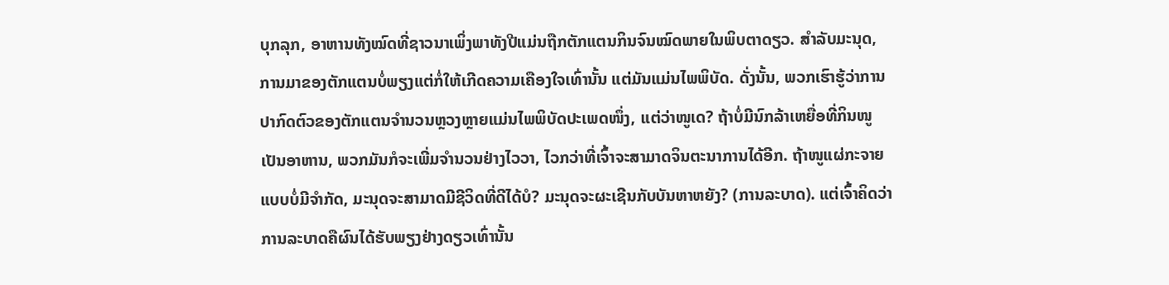ບຸກລຸກ, ອາຫານທັງໝົດທີ່ຊາວນາເພິ່ງພາທັງປີແມ່ນຖືກຕັກແຕນກິນຈົນໝົດພາຍໃນພິບຕາດຽວ. ສຳລັບມະນຸດ, ການມາຂອງຕັກແຕນບໍ່ພຽງແຕ່ກໍ່ໃຫ້ເກີດຄວາມເຄືອງໃຈເທົ່ານັ້ນ ແຕ່ມັນແມ່ນໄພພິບັດ. ດັ່ງນັ້ນ, ພວກເຮົາຮູ້ວ່າການປາກົດຕົວຂອງຕັກແຕນຈຳນວນຫຼວງຫຼາຍແມ່ນໄພພິບັດປະເພດໜຶ່ງ, ແຕ່ວ່າໜູເດ? ຖ້າບໍ່ມີນົກລ້າເຫຍື່ອທີ່ກິນໜູເປັນອາຫານ, ພວກມັນກໍຈະເພີ່ມຈຳນວນຢ່າງໄວວາ, ໄວກວ່າທີ່ເຈົ້າຈະສາມາດຈິນຕະນາການໄດ້ອີກ. ຖ້າໜູແຜ່ກະຈາຍແບບບໍ່ມີຈຳກັດ, ມະນຸດຈະສາມາດມີຊີວິດທີ່ດີໄດ້ບໍ? ມະນຸດຈະຜະເຊີນກັບບັນຫາຫຍັງ? (ການລະບາດ). ແຕ່ເຈົ້າຄິດວ່າການລະບາດຄືຜົນໄດ້ຮັບພຽງຢ່າງດຽວເທົ່ານັ້ນ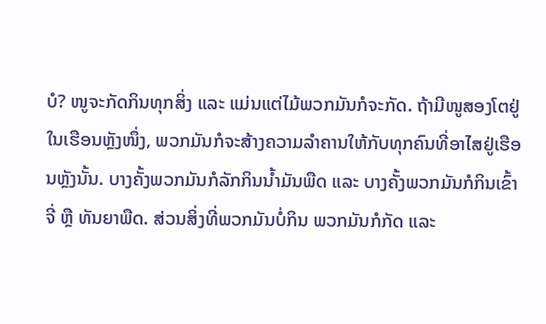ບໍ? ໜູຈະກັດກິນທຸກສິ່ງ ແລະ ແມ່ນແຕ່ໄມ້ພວກມັນກໍຈະກັດ. ຖ້າມີໜູສອງໂຕຢູ່ໃນເຮືອນຫຼັງໜຶ່ງ, ພວກມັນກໍຈະສ້າງຄວາມລຳຄານໃຫ້ກັບທຸກຄົນທີ່ອາໄສຢູ່ເຮືອນຫຼັງນັ້ນ. ບາງຄັ້ງພວກມັນກໍລັກກິນນ້ຳມັນພືດ ແລະ ບາງຄັ້ງພວກມັນກໍກິນເຂົ້າຈີ່ ຫຼື ທັນຍາພືດ. ສ່ວນສິ່ງທີ່ພວກມັນບໍ່ກິນ ພວກມັນກໍກັດ ແລະ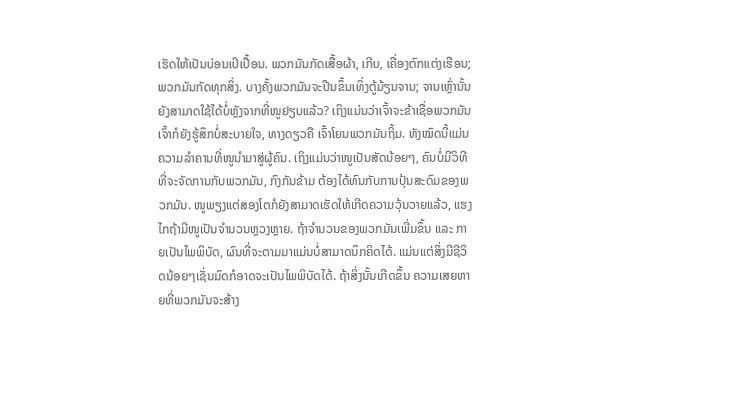ເຮັດໃຫ້ເປັນບ່ອນເປິເປື້ອນ. ພວກມັນກັດເສື້ອຜ້າ, ເກີບ, ເຄື່ອງຕົກແຕ່ງເຮືອນ; ພວກມັນກັດທຸກສິ່ງ. ບາງຄັ້ງພວກມັນຈະປີນຂຶ້ນເທິ່ງຕູ້ມ້ຽນຈານ; ຈານເຫຼົ່ານັ້ນຍັງສາມາດໃຊ້ໄດ້ບໍ່ຫຼັງຈາກທີ່ໜູຢຽບແລ້ວ? ເຖິງແມ່ນວ່າເຈົ້າຈະຂ້າເຊື່ອພວກມັນ ເຈົ້າກໍຍັງຮູ້ສຶກບໍ່ສະບາຍໃຈ, ທາງດຽວຄື ເຈົ້າໂຍນພວກມັນຖິ້ມ. ທັງໝົດນີ້ແມ່ນຄວາມລຳຄານທີ່ໜູນຳມາສູ່ຜູ້ຄົນ. ເຖິງແມ່ນວ່າໜູເປັນສັດນ້ອຍໆ, ຄົນບໍ່ມີວິທີທີ່ຈະຈັດການກັບພວກມັນ, ກົງກັນຂ້າມ ຕ້ອງໄດ້ທົນກັບການປຸ້ນສະດົມຂອງພວກມັນ. ໜູພຽງແຕ່ສອງໂຕກໍຍັງສາມາດເຮັດໃຫ້ເກີດຄວາມວຸ້ນວາຍແລ້ວ, ແຮງໄກຖ້າມີໜູເປັນຈຳນວນຫຼວງຫຼາຍ. ຖ້າຈຳນວນຂອງພວກມັນເພີ່ມຂຶ້ນ ແລະ ກາຍເປັນໄພພິບັດ, ຜົນທີ່ຈະຕາມມາແມ່ນບໍ່ສາມາດນຶກຄິດໄດ້. ແມ່ນແຕ່ສິ່ງມີຊີວິດນ້ອຍໆເຊັ່ນມົດກໍອາດຈະເປັນໄພພິບັດໄດ້. ຖ້າສິ່ງນັ້ນເກີດຂຶ້ນ ຄວາມເສຍຫາຍທີ່ພວກມັນຈະສ້າງ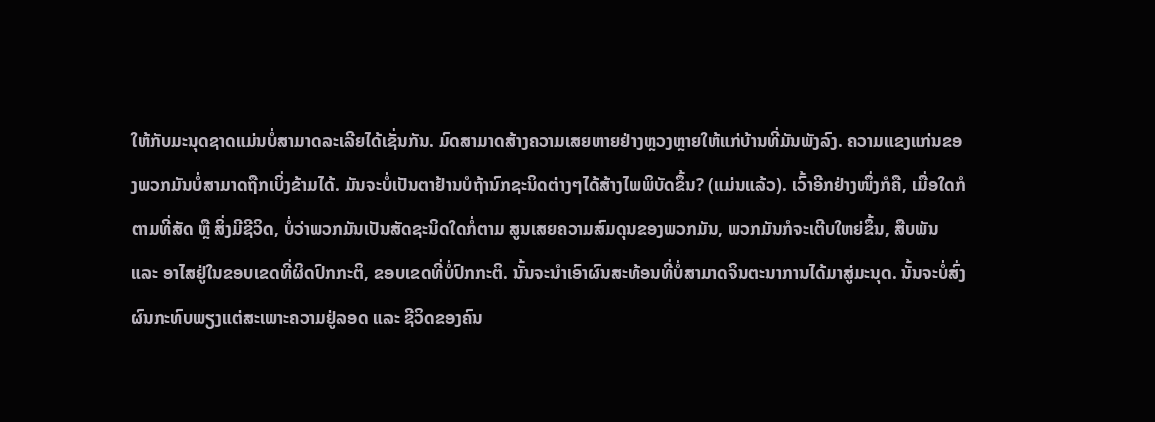ໃຫ້ກັບມະນຸດຊາດແມ່ນບໍ່ສາມາດລະເລີຍໄດ້ເຊັ່ນກັນ. ມົດສາມາດສ້າງຄວາມເສຍຫາຍຢ່າງຫຼວງຫຼາຍໃຫ້ແກ່ບ້ານທີ່ມັນພັງລົງ. ຄວາມແຂງແກ່ນຂອງພວກມັນບໍ່ສາມາດຖືກເບິ່ງຂ້າມໄດ້. ມັນຈະບໍ່ເປັນຕາຢ້ານບໍຖ້ານົກຊະນິດຕ່າງໆໄດ້ສ້າງໄພພິບັດຂຶ້ນ? (ແມ່ນແລ້ວ). ເວົ້າອີກຢ່າງໜຶ່ງກໍຄື, ເມື່ອໃດກໍຕາມທີ່ສັດ ຫຼື ສິ່ງມີຊີວິດ, ບໍ່ວ່າພວກມັນເປັນສັດຊະນິດໃດກໍ່ຕາມ ສູນເສຍຄວາມສົມດຸນຂອງພວກມັນ, ພວກມັນກໍຈະເຕີບໃຫຍ່ຂຶ້ນ, ສືບພັນ ແລະ ອາໄສຢູ່ໃນຂອບເຂດທີ່ຜິດປົກກະຕິ, ຂອບເຂດທີ່ບໍ່ປົກກະຕິ. ນັ້ນຈະນຳເອົາຜົນສະທ້ອນທີ່ບໍ່ສາມາດຈິນຕະນາການໄດ້ມາສູ່ມະນຸດ. ນັ້ນຈະບໍ່ສົ່ງຜົນກະທົບພຽງແຕ່ສະເພາະຄວາມຢູ່ລອດ ແລະ ຊີວິດຂອງຄົນ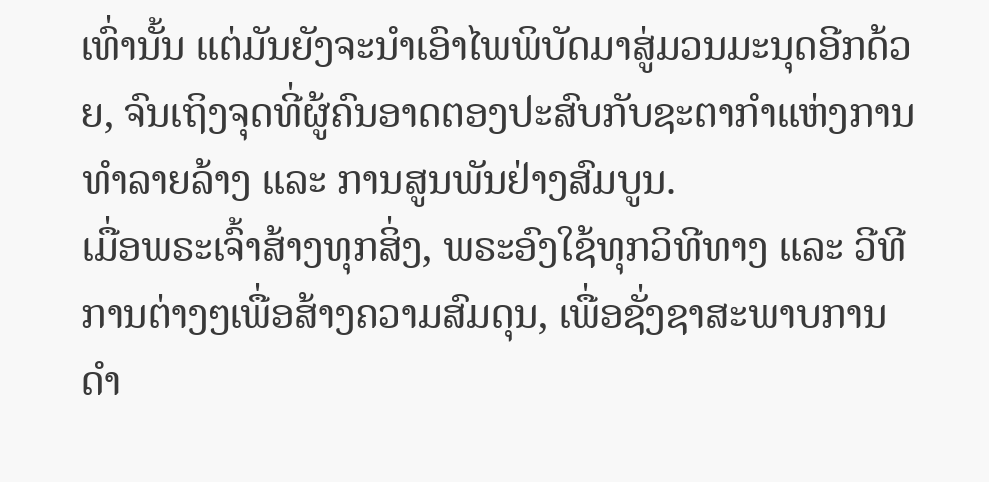ເທົ່ານັ້ນ ແຕ່ມັນຍັງຈະນຳເອົາໄພພິບັດມາສູ່ມວນມະນຸດອີກດ້ວຍ, ຈົນເຖິງຈຸດທີ່ຜູ້ຄົນອາດຕອງປະສົບກັບຊະຕາກຳແຫ່ງການທຳລາຍລ້າງ ແລະ ການສູນພັນຢ່າງສົມບູນ.
ເມື່ອພຣະເຈົ້າສ້າງທຸກສິ່ງ, ພຣະອົງໃຊ້ທຸກວິທີທາງ ແລະ ວີທີການຕ່າງໆເພື່ອສ້າງຄວາມສົມດຸນ, ເພື່ອຊັ່ງຊາສະພາບການດຳ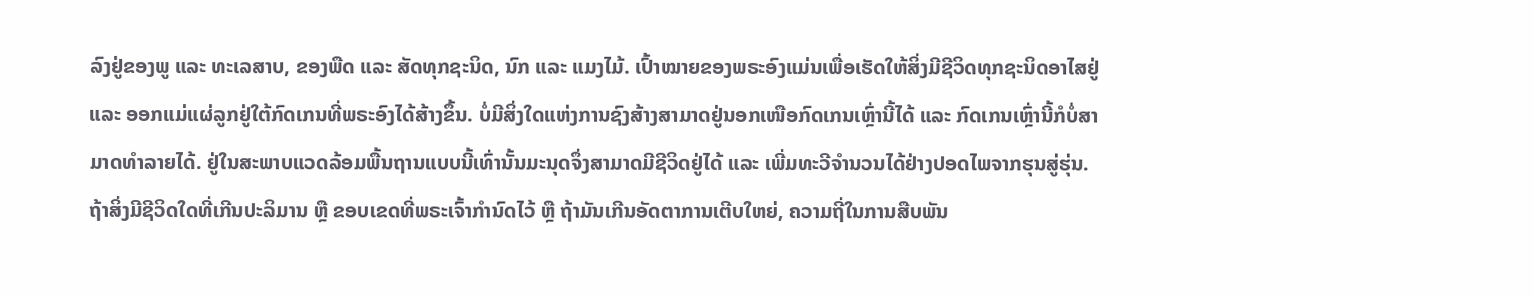ລົງຢູ່ຂອງພູ ແລະ ທະເລສາບ, ຂອງພືດ ແລະ ສັດທຸກຊະນິດ, ນົກ ແລະ ແມງໄມ້. ເປົ້າໝາຍຂອງພຣະອົງແມ່ນເພື່ອເຮັດໃຫ້ສິ່ງມີຊີວິດທຸກຊະນິດອາໄສຢູ່ ແລະ ອອກແມ່ແຜ່ລູກຢູ່ໃຕ້ກົດເກນທີ່ພຣະອົງໄດ້ສ້າງຂຶ້ນ. ບໍ່ມີສິ່ງໃດແຫ່ງການຊົງສ້າງສາມາດຢູ່ນອກເໜືອກົດເກນເຫຼົ່ານີ້ໄດ້ ແລະ ກົດເກນເຫຼົ່ານີ້ກໍບໍ່ສາມາດທໍາລາຍໄດ້. ຢູ່ໃນສະພາບແວດລ້ອມພື້ນຖານແບບນີ້ເທົ່ານັ້ນມະນຸດຈຶ່ງສາມາດມີຊີວິດຢູ່ໄດ້ ແລະ ເພີ່ມທະວີຈຳນວນໄດ້ຢ່າງປອດໄພຈາກຮຸນສູ່ຮຸ່ນ. ຖ້າສິ່ງມີຊີວິດໃດທີ່ເກີນປະລິມານ ຫຼື ຂອບເຂດທີ່ພຣະເຈົ້າກຳນົດໄວ້ ຫຼື ຖ້າມັນເກີນອັດຕາການເຕີບໃຫຍ່, ຄວາມຖີ່ໃນການສືບພັນ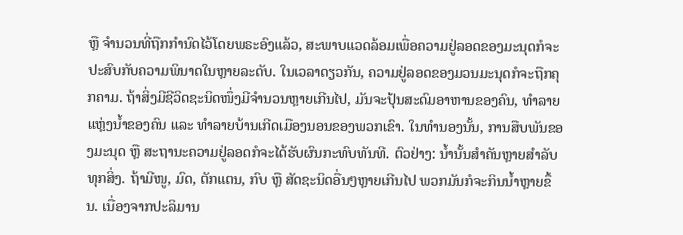ຫຼື ຈຳນວນທີ່ຖືກກຳນົດໄວ້ໂດຍພຣະອົງແລ້ວ, ສະພາບແວດລ້ອມເພື່ອຄວາມຢູ່ລອດຂອງມະນຸດກໍຈະປະສົບກັບຄວາມພິນາດໃນຫຼາຍລະດັບ. ໃນເວລາດຽວກັນ, ຄວາມຢູ່ລອດຂອງມວນມະນຸດກໍຈະຖືກຄຸກຄາມ. ຖ້າສິ່ງມີຊີວິດຊະນິດໜຶ່ງມີຈຳນວນຫຼາຍເກີນໄປ, ມັນຈະປຸ້ນສະດົມອາຫານຂອງຄົນ, ທຳລາຍແຫຼ່ງນ້ຳຂອງຄົນ ແລະ ທຳລາຍບ້ານເກີດເມືອງນອນຂອງພວກເຂົາ. ໃນທຳນອງນັ້ນ, ການສືບພັນຂອງມະນຸດ ຫຼື ສະຖານະຄວາມຢູ່ລອດກໍຈະໄດ້ຮັບຜົນກະທົບທັນທີ. ຕົວຢ່າງ: ນ້ຳນັ້ນສຳຄັນຫຼາຍສຳລັບທຸກສິ່ງ. ຖ້າມີໜູ, ມົດ, ຕັກແຕນ, ກົບ ຫຼື ສັດຊະນິດອື່ນໆຫຼາຍເກີນໄປ ພວກມັນກໍຈະກິນນ້ຳຫຼາຍຂຶ້ນ. ເນື່ອງຈາກປະລິມານ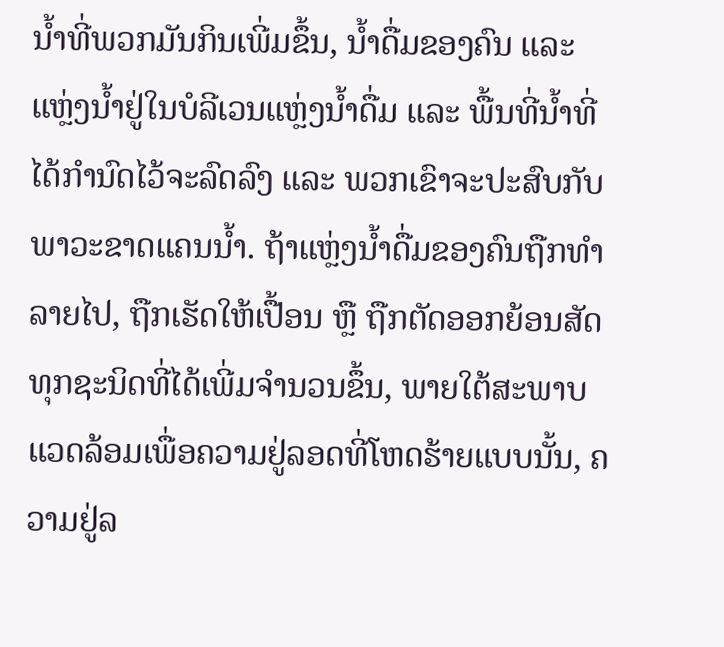ນ້ຳທີ່ພວກມັນກິນເພີ່ມຂຶ້ນ, ນ້ຳດື່ມຂອງຄົນ ແລະ ແຫຼ່ງນ້ຳຢູ່ໃນບໍລີເວນແຫຼ່ງນ້ຳດື່ມ ແລະ ພື້ນທີ່ນ້ຳທີ່ໄດ້ກຳນົດໄວ້ຈະລົດລົງ ແລະ ພວກເຂົາຈະປະສົບກັບພາວະຂາດແຄນນ້ຳ. ຖ້າແຫຼ່ງນ້ຳດື່ມຂອງຄົນຖືກທຳລາຍໄປ, ຖືກເຮັດໃຫ້ເປື້ອນ ຫຼື ຖືກຕັດອອກຍ້ອນສັດທຸກຊະນິດທີ່ໄດ້ເພີ່ມຈຳນວນຂຶ້ນ, ພາຍໃຕ້ສະພາບແວດລ້ອມເພື່ອຄວາມຢູ່ລອດທີ່ໂຫດຮ້າຍແບບນັ້ນ, ຄວາມຢູ່ລ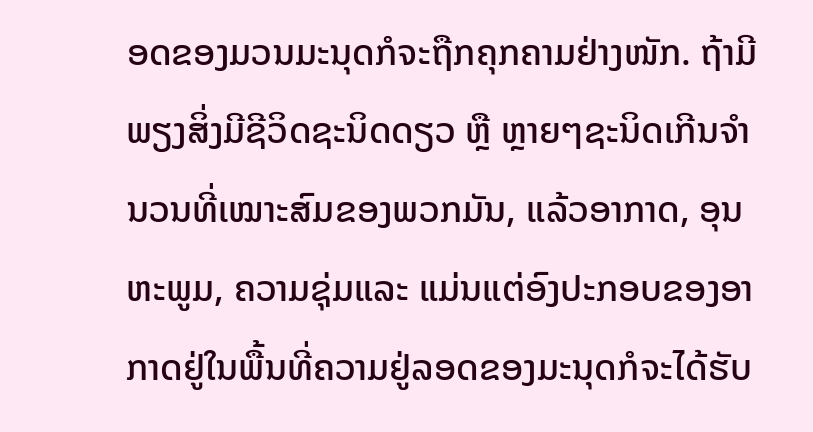ອດຂອງມວນມະນຸດກໍຈະຖືກຄຸກຄາມຢ່າງໜັກ. ຖ້າມີພຽງສິ່ງມີຊີວິດຊະນິດດຽວ ຫຼື ຫຼາຍໆຊະນິດເກີນຈຳນວນທີ່ເໝາະສົມຂອງພວກມັນ, ແລ້ວອາກາດ, ອຸນຫະພູມ, ຄວາມຊຸ່ມແລະ ແມ່ນແຕ່ອົງປະກອບຂອງອາກາດຢູ່ໃນພື້ນທີ່ຄວາມຢູ່ລອດຂອງມະນຸດກໍຈະໄດ້ຮັບ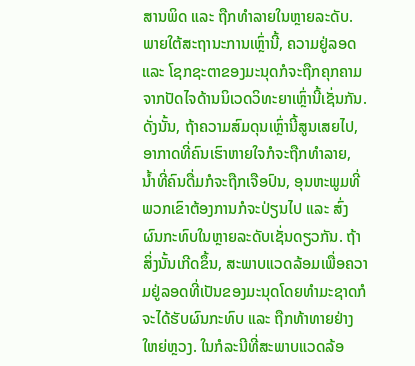ສານພິດ ແລະ ຖືກທຳລາຍໃນຫຼາຍລະດັບ. ພາຍໃຕ້ສະຖານະການເຫຼົ່ານີ້, ຄວາມຢູ່ລອດ ແລະ ໂຊກຊະຕາຂອງມະນຸດກໍຈະຖືກຄຸກຄາມຈາກປັດໄຈດ້ານນິເວດວິທະຍາເຫຼົ່ານີ້ເຊັ່ນກັນ. ດັ່ງນັ້ນ, ຖ້າຄວາມສົມດຸນເຫຼົ່ານີ້ສູນເສຍໄປ, ອາກາດທີ່ຄົນເຮົາຫາຍໃຈກໍຈະຖືກທຳລາຍ, ນ້ຳທີ່ຄົນດື່ມກໍຈະຖືກເຈືອປົນ, ອຸນຫະພູມທີ່ພວກເຂົາຕ້ອງການກໍຈະປ່ຽນໄປ ແລະ ສົ່ງຜົນກະທົບໃນຫຼາຍລະດັບເຊັ່ນດຽວກັນ. ຖ້າສິ່ງນັ້ນເກີດຂຶ້ນ, ສະພາບແວດລ້ອມເພື່ອຄວາມຢູ່ລອດທີ່ເປັນຂອງມະນຸດໂດຍທຳມະຊາດກໍຈະໄດ້ຮັບຜົນກະທົບ ແລະ ຖືກທ້າທາຍຢ່າງໃຫຍ່ຫຼວງ. ໃນກໍລະນີທີ່ສະພາບແວດລ້ອ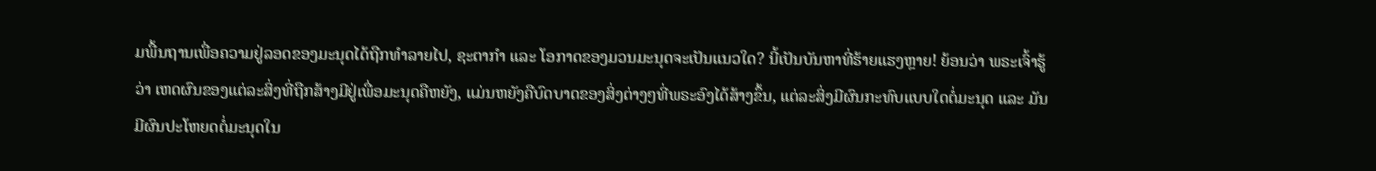ມພື້ນຖານເພື່ອຄວາມຢູ່ລອດຂອງມະນຸດໄດ້ຖືກທຳລາຍໄປ, ຊະຕາກຳ ແລະ ໂອກາດຂອງມວນມະນຸດຈະເປັນແນວໃດ? ນີ້ເປັນບັນຫາທີ່ຮ້າຍແຮງຫຼາຍ! ຍ້ອນວ່າ ພຣະເຈົ້າຮູ້ວ່າ ເຫດຜົນຂອງແຕ່ລະສິ່ງທີ່ຖືກສ້າງມີຢູ່ເພື່ອມະນຸດຄືຫຍັງ, ແມ່ນຫຍັງຄືບົດບາດຂອງສິ່ງຕ່າງໆທີ່ພຣະອົງໄດ້ສ້າງຂຶ້ນ, ແຕ່ລະສິ່ງມີຜົນກະທົບແບບໃດຕໍ່ມະນຸດ ແລະ ມັນມີຜົນປະໂຫຍດຕໍ່ມະນຸດໃນ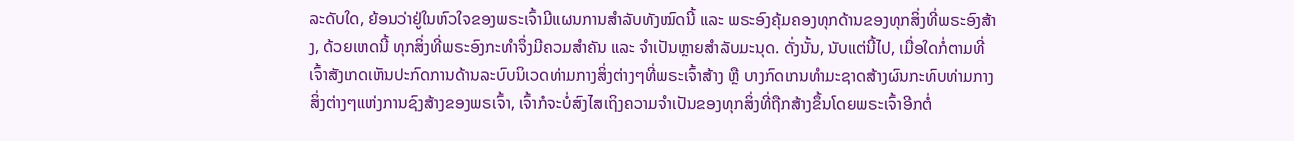ລະດັບໃດ, ຍ້ອນວ່າຢູ່ໃນຫົວໃຈຂອງພຣະເຈົ້າມີແຜນການສຳລັບທັງໝົດນີ້ ແລະ ພຣະອົງຄຸ້ມຄອງທຸກດ້ານຂອງທຸກສິ່ງທີ່ພຣະອົງສ້າງ, ດ້ວຍເຫດນີ້ ທຸກສິ່ງທີ່ພຣະອົງກະທໍາຈຶ່ງມີຄວມສຳຄັນ ແລະ ຈຳເປັນຫຼາຍສຳລັບມະນຸດ. ດັ່ງນັ້ນ, ນັບແຕ່ນີ້ໄປ, ເມື່ອໃດກໍ່ຕາມທີ່ເຈົ້າສັງເກດເຫັນປະກົດການດ້ານລະບົບນິເວດທ່າມກາງສິ່ງຕ່າງໆທີ່ພຣະເຈົ້າສ້າງ ຫຼື ບາງກົດເກນທຳມະຊາດສ້າງຜົນກະທົບທ່າມກາງສິ່ງຕ່າງໆແຫ່ງການຊົງສ້າງຂອງພຣເຈົ້າ, ເຈົ້າກໍຈະບໍ່ສົງໄສເຖິງຄວາມຈຳເປັນຂອງທຸກສິ່ງທີ່ຖືກສ້າງຂຶ້ນໂດຍພຣະເຈົ້າອີກຕໍ່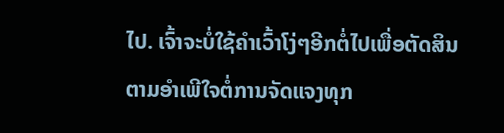ໄປ. ເຈົ້າຈະບໍ່ໃຊ້ຄຳເວົ້າໂງ່ໆອີກຕໍ່ໄປເພື່ອຕັດສິນຕາມອຳເພີໃຈຕໍ່ການຈັດແຈງທຸກ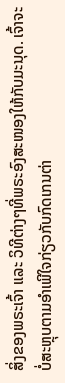ສິ່ງຂອງພຣະເຈົ້າ ແລະ ວິທີຕ່າງໆທີ່ພຣະອົງສະໜອງໃຫ້ກັບມະນຸດ. ເຈົ້າຈະບໍ່ສະຫຼຸບຕາມອຳເພີໃຈກ່ຽວກັບກົດເກນຕ່າ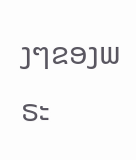ງໆຂອງພຣະ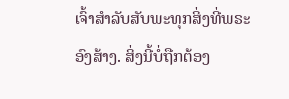ເຈົ້າສຳລັບສັບພະທຸກສິ່ງທີ່ພຣະອົງສ້າງ. ສິ່ງນີ້ບໍ່ຖືກຕ້ອງ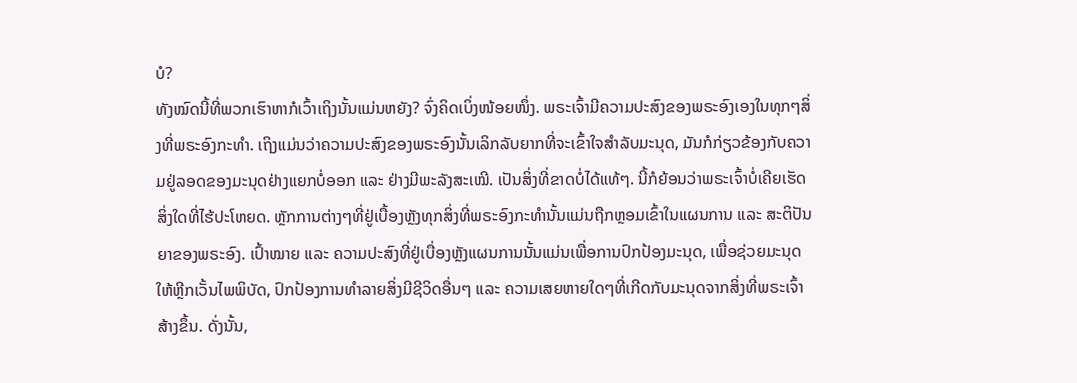ບໍ?
ທັງໝົດນີ້ທີ່ພວກເຮົາຫາກໍເວົ້າເຖິງນັ້ນແມ່ນຫຍັງ? ຈົ່ງຄິດເບິ່ງໜ້ອຍໜຶ່ງ. ພຣະເຈົ້າມີຄວາມປະສົງຂອງພຣະອົງເອງໃນທຸກໆສິ່ງທີ່ພຣະອົງກະທຳ. ເຖິງແມ່ນວ່າຄວາມປະສົງຂອງພຣະອົງນັ້ນເລິກລັບຍາກທີ່ຈະເຂົ້າໃຈສຳລັບມະນຸດ, ມັນກໍກ່ຽວຂ້ອງກັບຄວາມຢູ່ລອດຂອງມະນຸດຢ່າງແຍກບໍ່ອອກ ແລະ ຢ່າງມີພະລັງສະເໝີ. ເປັນສິ່ງທີ່ຂາດບໍ່ໄດ້ແທ້ໆ. ນີ້ກໍຍ້ອນວ່າພຣະເຈົ້າບໍ່ເຄີຍເຮັດສິ່ງໃດທີ່ໄຮ້ປະໂຫຍດ. ຫຼັກການຕ່າງໆທີ່ຢູ່ເບື້ອງຫຼັງທຸກສິ່ງທີ່ພຣະອົງກະທຳນັ້ນແມ່ນຖືກຫຼອມເຂົ້າໃນແຜນການ ແລະ ສະຕິປັນຍາຂອງພຣະອົງ. ເປົ້າໝາຍ ແລະ ຄວາມປະສົງທີ່ຢູ່ເບື່ອງຫຼັງແຜນການນັ້ນແມ່ນເພື່ອການປົກປ້ອງມະນຸດ, ເພື່ອຊ່ວຍມະນຸດໃຫ້ຫຼີກເວັ້ນໄພພິບັດ, ປົກປ້ອງການທໍາລາຍສິ່ງມີຊີວິດອື່ນໆ ແລະ ຄວາມເສຍຫາຍໃດໆທີ່ເກີດກັບມະນຸດຈາກສິ່ງທີ່ພຣະເຈົ້າສ້າງຂຶ້ນ. ດັ່ງນັ້ນ,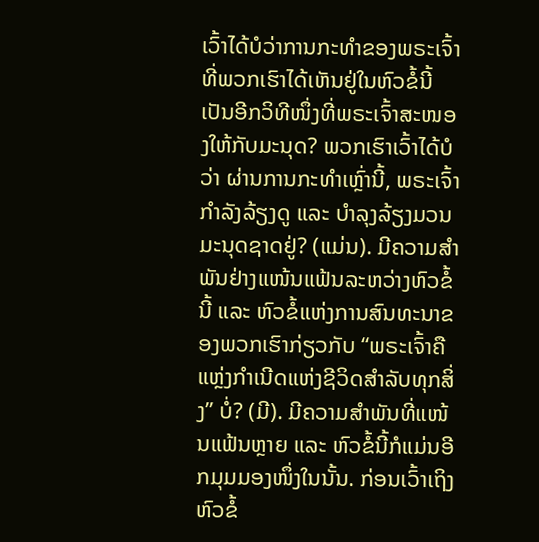ເວົ້າໄດ້ບໍວ່າການກະທຳຂອງພຣະເຈົ້າທີ່ພວກເຮົາໄດ້ເຫັນຢູ່ໃນຫົວຂໍ້ນີ້ເປັນອີກວິທີໜຶ່ງທີ່ພຣະເຈົ້າສະໜອງໃຫ້ກັບມະນຸດ? ພວກເຮົາເວົ້າໄດ້ບໍວ່າ ຜ່ານການກະທຳເຫຼົ່ານີ້, ພຣະເຈົ້າກຳລັງລ້ຽງດູ ແລະ ບຳລຸງລ້ຽງມວນມະນຸດຊາດຢູ່? (ແມ່ນ). ມີຄວາມສຳພັນຢ່າງແໜ້ນແຟ້ນລະຫວ່າງຫົວຂໍ້ນີ້ ແລະ ຫົວຂໍ້ແຫ່ງການສົນທະນາຂອງພວກເຮົາກ່ຽວກັບ “ພຣະເຈົ້າຄືແຫຼ່ງກຳເນີດແຫ່ງຊີວິດສຳລັບທຸກສິ່ງ” ບໍ່? (ມີ). ມີຄວາມສຳພັນທີ່ແໜ້ນແຟ້ນຫຼາຍ ແລະ ຫົວຂໍ້ນີ້ກໍແມ່ນອີກມຸມມອງໜຶ່ງໃນນັ້ນ. ກ່ອນເວົ້າເຖິງຫົວຂໍ້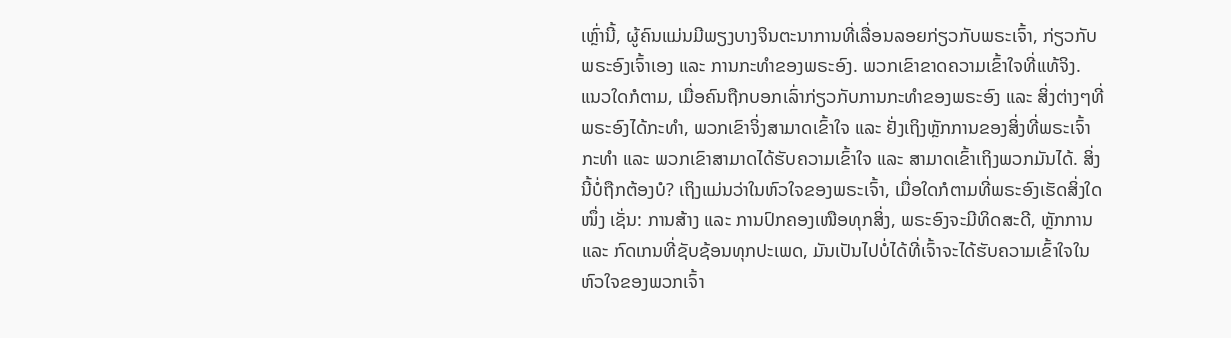ເຫຼົ່ານີ້, ຜູ້ຄົນແມ່ນມີພຽງບາງຈິນຕະນາການທີ່ເລື່ອນລອຍກ່ຽວກັບພຣະເຈົ້າ, ກ່ຽວກັບພຣະອົງເຈົ້າເອງ ແລະ ການກະທຳຂອງພຣະອົງ. ພວກເຂົາຂາດຄວາມເຂົ້າໃຈທີ່ແທ້ຈິງ. ແນວໃດກໍຕາມ, ເມື່ອຄົນຖືກບອກເລົ່າກ່ຽວກັບການກະທຳຂອງພຣະອົງ ແລະ ສິ່ງຕ່າງໆທີ່ພຣະອົງໄດ້ກະທຳ, ພວກເຂົາຈິ່ງສາມາດເຂົ້າໃຈ ແລະ ຢັ່ງເຖິງຫຼັກການຂອງສິ່ງທີ່ພຣະເຈົ້າກະທຳ ແລະ ພວກເຂົາສາມາດໄດ້ຮັບຄວາມເຂົ້າໃຈ ແລະ ສາມາດເຂົ້າເຖິງພວກມັນໄດ້. ສິ່ງນີ້ບໍ່ຖືກຕ້ອງບໍ? ເຖິງແມ່ນວ່າໃນຫົວໃຈຂອງພຣະເຈົ້າ, ເມື່ອໃດກໍຕາມທີ່ພຣະອົງເຮັດສິ່ງໃດໜຶ່ງ ເຊັ່ນ: ການສ້າງ ແລະ ການປົກຄອງເໜືອທຸກສິ່ງ, ພຣະອົງຈະມີທິດສະດີ, ຫຼັກການ ແລະ ກົດເກນທີ່ຊັບຊ້ອນທຸກປະເພດ, ມັນເປັນໄປບໍ່ໄດ້ທີ່ເຈົ້າຈະໄດ້ຮັບຄວາມເຂົ້າໃຈໃນຫົວໃຈຂອງພວກເຈົ້າ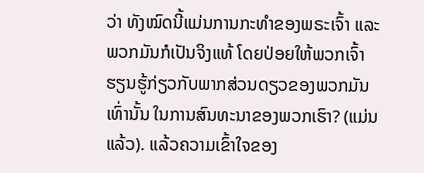ວ່າ ທັງໝົດນີ້ແມ່ນການກະທຳຂອງພຣະເຈົ້າ ແລະ ພວກມັນກໍເປັນຈິງແທ້ ໂດຍປ່ອຍໃຫ້ພວກເຈົ້າຮຽນຮູ້ກ່ຽວກັບພາກສ່ວນດຽວຂອງພວກມັນເທົ່ານັ້ນ ໃນການສົນທະນາຂອງພວກເຮົາ? (ແມ່ນແລ້ວ). ແລ້ວຄວາມເຂົ້າໃຈຂອງ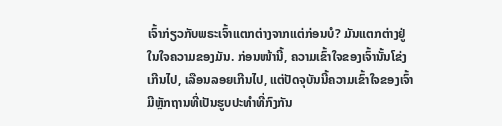ເຈົ້າກ່ຽວກັບພຣະເຈົ້າແຕກຕ່າງຈາກແຕ່ກ່ອນບໍ? ມັນແຕກຕ່າງຢູ່ໃນໃຈຄວາມຂອງມັນ. ກ່ອນໜ້ານີ້, ຄວາມເຂົ້າໃຈຂອງເຈົ້ານັ້ນໂຂ່ງເກີນໄປ, ເລືອນລອຍເກີນໄປ, ແຕ່ປັດຈຸບັນນີ້ຄວາມເຂົ້າໃຈຂອງເຈົ້າມີຫຼັກຖານທີ່ເປັນຮູບປະທຳທີ່ກົງກັນ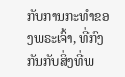ກັບການກະທຳຂອງພຣະເຈົ້າ, ທີ່ກົງກັນກັບສິ່ງທີ່ພ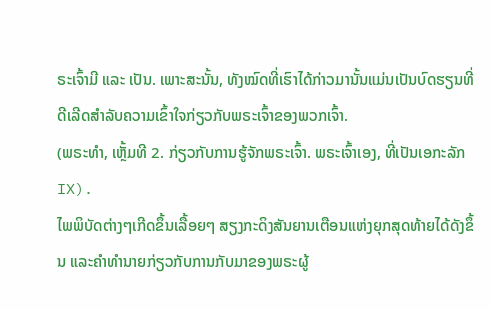ຣະເຈົ້າມີ ແລະ ເປັນ. ເພາະສະນັ້ນ, ທັງໝົດທີ່ເຮົາໄດ້ກ່າວມານັ້ນແມ່ນເປັນບົດຮຽນທີ່ດີເລີດສຳລັບຄວາມເຂົ້າໃຈກ່ຽວກັບພຣະເຈົ້າຂອງພວກເຈົ້າ.
(ພຣະທຳ, ເຫຼັ້ມທີ 2. ກ່ຽວກັບການຮູ້ຈັກພຣະເຈົ້າ. ພຣະເຈົ້າເອງ, ທີ່ເປັນເອກະລັກ IX).
ໄພພິບັດຕ່າງໆເກີດຂຶ້ນເລື້ອຍໆ ສຽງກະດິງສັນຍານເຕືອນແຫ່ງຍຸກສຸດທ້າຍໄດ້ດັງຂຶ້ນ ແລະຄໍາທໍານາຍກ່ຽວກັບການກັບມາຂອງພຣະຜູ້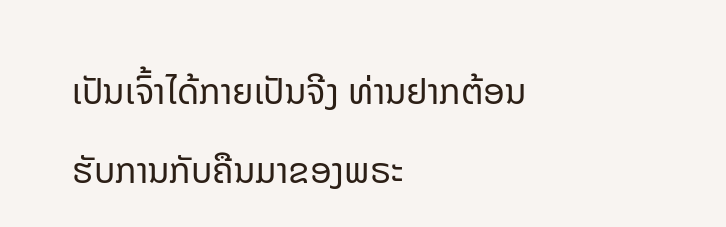ເປັນເຈົ້າໄດ້ກາຍເປັນຈີງ ທ່ານຢາກຕ້ອນຮັບການກັບຄືນມາຂອງພຣະ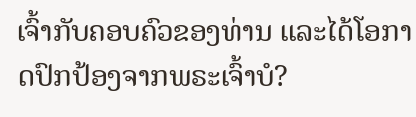ເຈົ້າກັບຄອບຄົວຂອງທ່ານ ແລະໄດ້ໂອກາດປົກປ້ອງຈາກພຣະເຈົ້າບໍ?